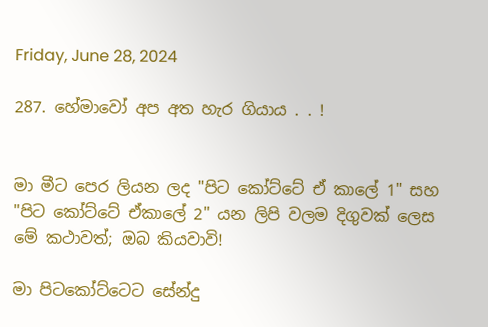Friday, June 28, 2024

287. හේමාවෝ අප අත හැර ගියාය . . !


මා මීට පෙර ලියන ලද "පිට කෝට්ටේ ඒ කාලේ 1" සහ "පිට කෝට්ටේ ඒකාලේ 2" යන ලිපි වලම දිගුවක් ලෙස මේ කථාවත්; ඔබ කියවාවි!

මා පිටකෝට්ටෙට සේන්දු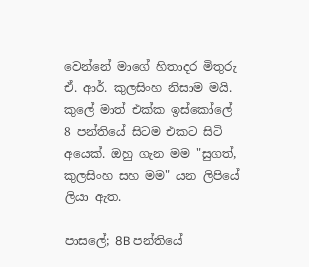වෙන්නේ මාගේ හිතාදර මිතුරු ඒ. ආර්. කුලසිංහ නිසාම මයි. කුලේ මාත් එක්ක ඉස්කෝලේ 8 පන්තියේ සිටම එකට සිටි අයෙක්. ඔහු ගැන මම "සුගත්, කුලසිංහ සහ මම" යන ලිපියේ ලියා ඇත.

පාසලේ; 8B පන්තියේ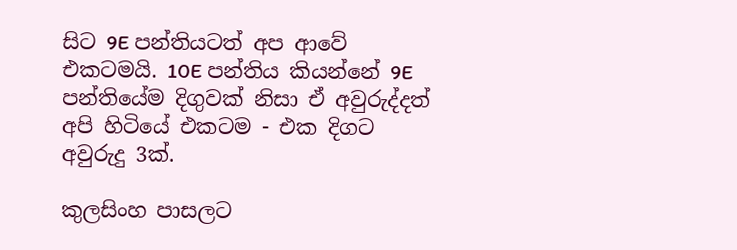සිට 9E පන්තියටත් අප ආවේ එකටමයි. 10E පන්තිය කියන්නේ 9E පන්තියේම දිගුවක් නිසා ඒ අවුරුද්දත් අපි හිටියේ එකටම - එක දිගට අවුරුදු 3ක්.

කුලසිංහ පාසලට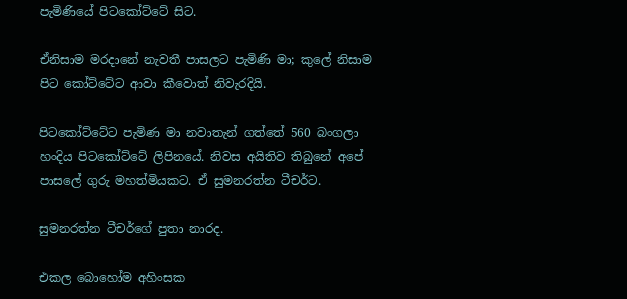පැමිණියේ පිටකෝට්ටේ සිට.

ඒනිසාම මරදානේ නැවතී පාසලට පැමිණි මා; කුලේ නිසාම පිට කෝට්ටේට ආවා කීවොත් නිවැරදියි.

පිටකෝට්ටේට පැමිණ මා නවාතැන් ගත්තේ 560 බංගලා හංදිය පිටකෝට්ටේ ලිපිනයේ. නිවස අයිතිව තිබුනේ අපේ පාසලේ ගුරු මහත්මියකට. ඒ සුමනරත්න ටීචර්ට.

සුමනරත්න ටීචර්ගේ පුතා නාරද.

එකල බොහෝම අහිංසක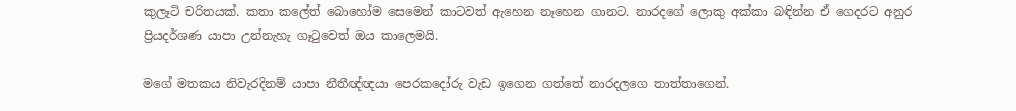කුලෑටි චරිතයක්. කතා කලේත් බොහෝම සෙමෙන් කාටවත් ඇහෙන නෑහෙන ගානට. නාරදගේ ලොකු අක්කා බඳින්න ඒ ගෙදරට අනුර ප්‍රියදර්ශණ යාපා උන්නැහැ ගෑටුවෙත් ඔය කාලෙමයි.

මගේ මතකය නිවැරදිනම් යාපා නීතීඥ්ඥයා පෙරකදෝරු වැඩ ඉගෙන ගත්තේ නාරදලගෙ තාත්තාගෙන්.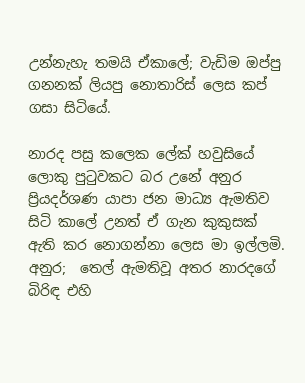උන්නැහැ තමයි ඒකාලේ; වැඩිම ඔප්පු ගනනක් ලියපු නොතාරිස් ලෙස කප් ගසා සිටියේ.

නාරද පසු කලෙක ලේක් හවුසියේ ලොකු පුටුවකට බර උනේ අනුර ප්‍රියදර්ශණ යාපා ජන මාධ්‍ය ඇමතිව සිටි කාලේ උනත් ඒ ගැන කුකුසක් ඇති කර නොගන්නා ලෙස මා ඉල්ලමි. අනුර;  තෙල් ඇමතිවූ අතර නාරදගේ බිරිඳ එහි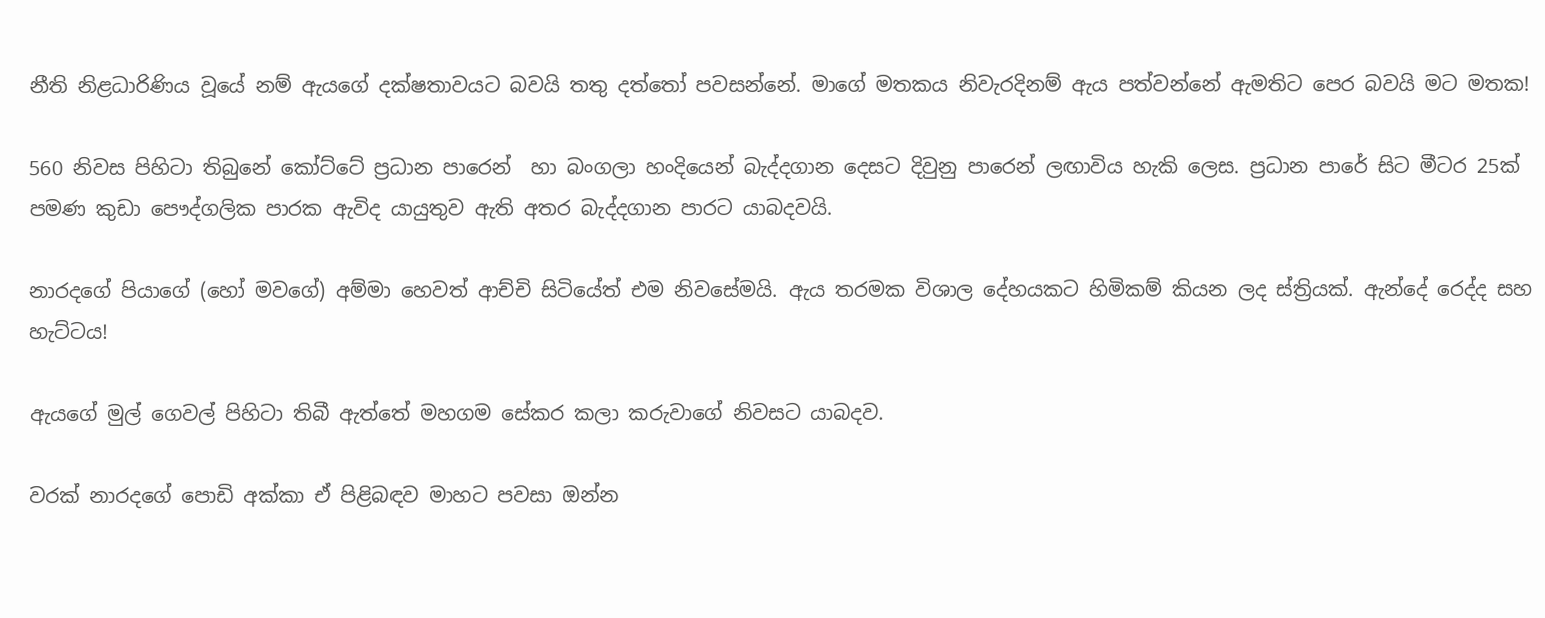නීති නිළධාරිණිය වූයේ නම් ඇයගේ දක්ෂතාවයට බවයි තතු දත්තෝ පවසන්නේ. මාගේ මතකය නිවැරදිනම් ඇය පත්වන්නේ ඇමතිට පෙර බවයි මට මතක!

560 නිවස පිහිටා තිබුනේ කෝට්ටේ ප්‍රධාන පාරෙන්  හා බංගලා හංදියෙන් බැද්දගාන දෙසට දිවුනු පාරෙන් ලඟාවිය හැකි ලෙස. ප්‍රධාන පාරේ සිට මීටර 25ක් පමණ කුඩා පෞද්ගලික පාරක ඇවිද යායුතුව ඇති අතර බැද්දගාන පාරට යාබදවයි.

නාරදගේ පියාගේ (හෝ මවගේ) අම්මා හෙවත් ආච්චි සිටියේත් එම නිවසේමයි. ඇය තරමක විශාල දේහයකට හිමිකම් කියන ලද ස්ත්‍රියක්. ඇන්දේ රෙද්ද සහ හැට්ටය!

ඇයගේ මුල් ගෙවල් පිහිටා තිබී ඇත්තේ මහගම සේකර කලා කරුවාගේ නිවසට යාබදව.

වරක් නාරදගේ පොඩි අක්කා ඒ පිළිබඳව මාහට පවසා ඔන්න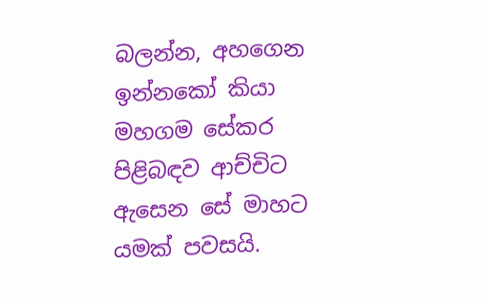බලන්න, අහගෙන ඉන්නකෝ කියා මහගම සේකර පිළිබඳව ආච්චිට ඇසෙන සේ මාහට යමක් පවසයි.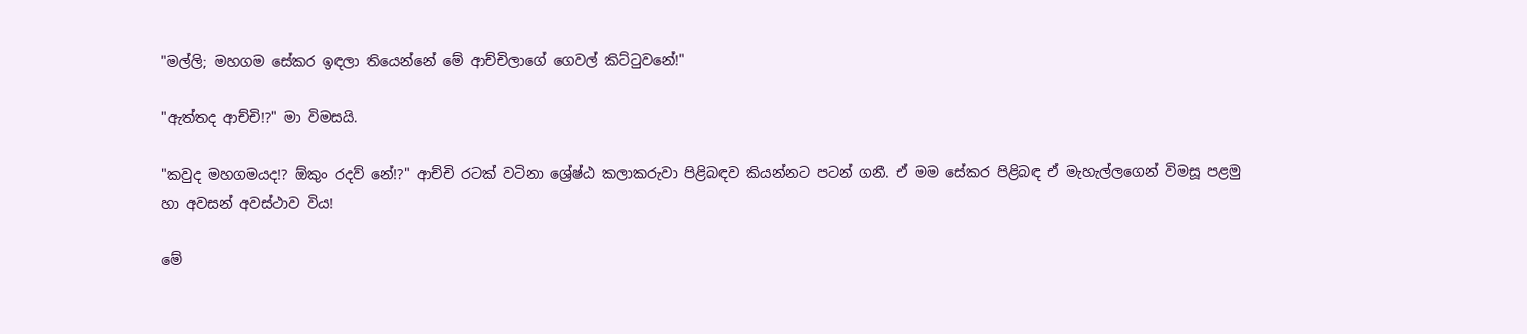"මල්ලි; මහගම සේකර ඉඳලා තියෙන්නේ මේ ආච්චිලාගේ ගෙවල් කිට්ටුවනේ!"

"ඇත්තද ආච්චි!?" මා විමසයි.

"කවුද මහගමයද!? ඕකුං රදව් නේ!?" ආච්චි රටක් වටිනා ශ්‍රේෂ්ඨ කලාකරුවා පිළිබඳව කියන්නට පටන් ගනී. ඒ මම සේකර පිළිබඳ ඒ මැහැල්ලගෙන් විමසූ පළමු හා අවසන් අවස්ථාව විය!

මේ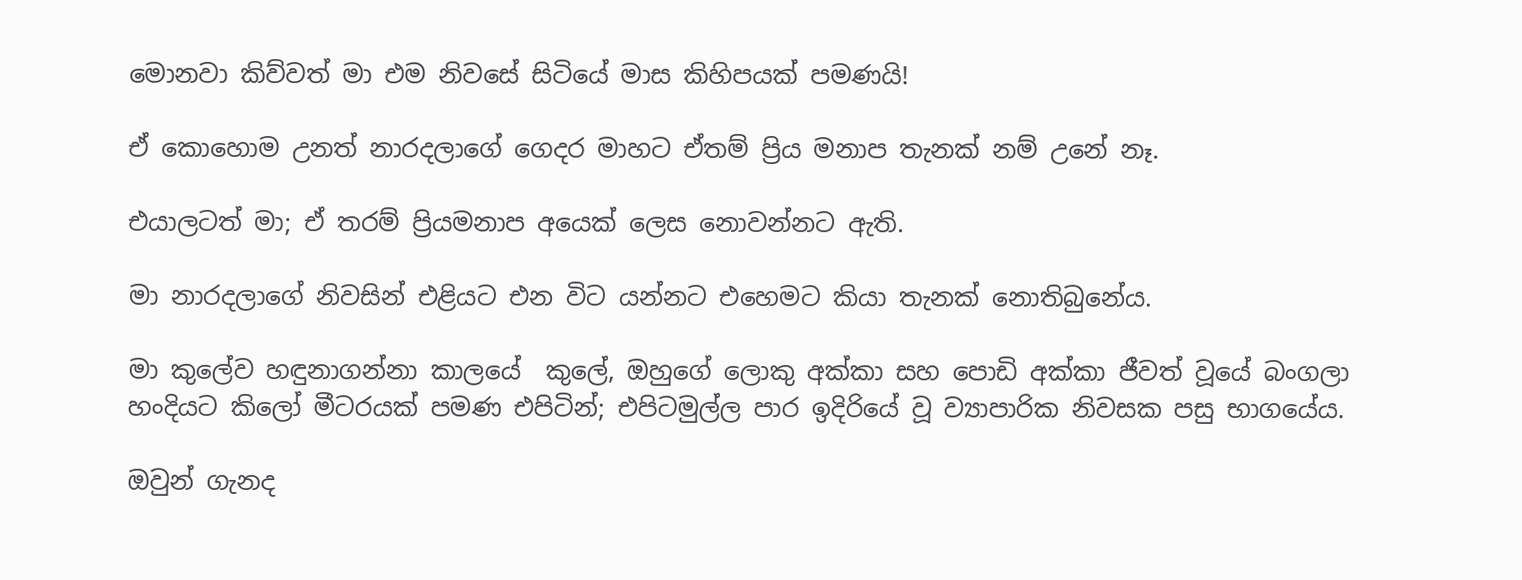මොනවා කිව්වත් මා එම නිවසේ සිටියේ මාස කිහිපයක් පමණයි!

ඒ කොහොම උනත් නාරදලාගේ ගෙදර මාහට ඒතම් ප්‍රිය මනාප තැනක් නම් උනේ නෑ.

එයාලටත් මා; ඒ තරම් ප්‍රියමනාප අයෙක් ලෙස නොවන්නට ඇති.

මා නාරදලාගේ නිවසින් එළියට එන විට යන්නට එහෙමට කියා තැනක් නොතිබුනේය.

මා කුලේව හඳුනාගන්නා කාලයේ  කුලේ, ඔහුගේ ලොකු අක්කා සහ පොඩි අක්කා ජීවත් වූයේ බංගලා හංදියට කිලෝ මීටරයක් පමණ එපිටින්; එපිටමුල්ල පාර ඉදිරියේ වූ ව්‍යාපාරික නිවසක පසු භාගයේය.

ඔවුන් ගැනද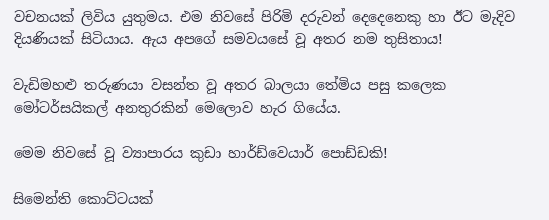වචනයක් ලිවිය යුතුමය. එම නිවසේ පිරිමි දරුවන් දෙදෙනෙකු හා ඊට මැදිව දියණියක් සිටියාය. ඇය අපගේ සමවයසේ වූ අතර නම තුසිතාය!

වැඩිමහළු තරුණයා වසන්ත වූ අතර බාලයා තේමිය පසු කලෙක මෝටර්සයිකල් අනතුරකින් මෙලොව හැර ගියේය.

මෙම නිවසේ වූ ව්‍යාපාරය කුඩා හාර්ඩ්වෙයාර් පොඩ්ඩකි!

සිමෙන්ති කොට්ටයක්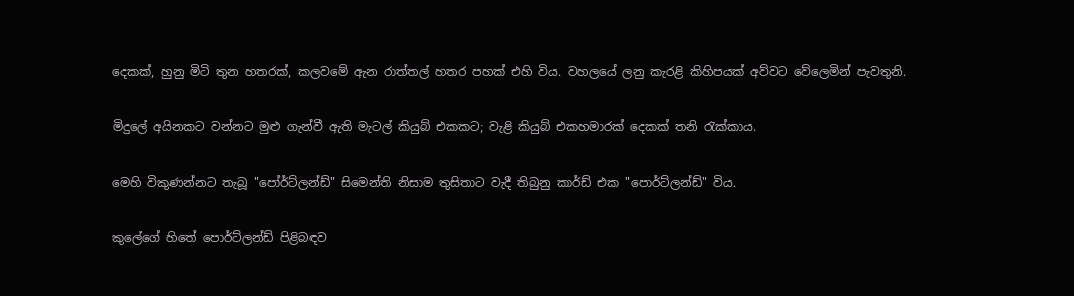දෙකක්, හුනු මිටි තුන හතරක්, කලවමේ ඇන රාත්තල් හතර පහක් එහි විය. වහලයේ ලනු කැරළි කිහිපයක් අව්වට වේලෙමින් පැවතුනි.

මිදුලේ අයිනකට වන්නට මුළු ගැන්වී ඇති මැටල් කියුබ් එකකට; වැළි කියුබ් එකහමාරක් දෙකක් තනි රැක්කාය.

මෙහි විකුණන්නට තැබූ "පෝර්ට්ලන්ඩ්" සිමෙන්ති නිසාම තුසිතාට වැදී තිබුනු කාර්ඩ් එක "පොර්ට්ලන්ඩ්" විය.

කුලේගේ හිතේ පොර්ට්ලන්ඩ් පිළිබඳව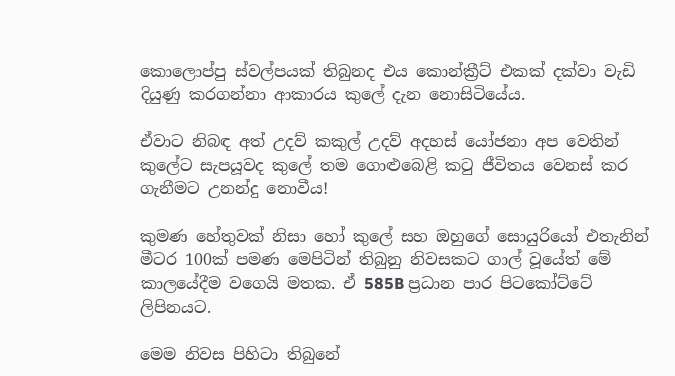කොලොප්පු ස්වල්පයක් තිබුනද එය කොන්ක්‍රීට් එකක් දක්වා වැඩි දියුණු කරගන්නා ආකාරය කුලේ දැන නොසිටියේය.

ඒවාට නිබඳ අත් උදව් කකුල් උදව් අදහස් යෝජනා අප වෙතින් කුලේට සැපයූවද කුලේ තම ගොළුබෙළි කටු ජීවිතය වෙනස් කර ගැනීමට උනන්දු නොවීය!

කුමණ හේතුවක් නිසා හෝ කුලේ සහ ඔහුගේ සොයුරියෝ එතැනින් මීටර 100ක් පමණ මෙපිටින් තිබුනු නිවසකට ගාල් වූයේත් මේ කාලයේදීම වගෙයි මතක. ඒ 585B ප්‍රධාන පාර පිටකෝට්ටේ ලිපිනයට.

මෙම නිවස පිහිටා තිබුනේ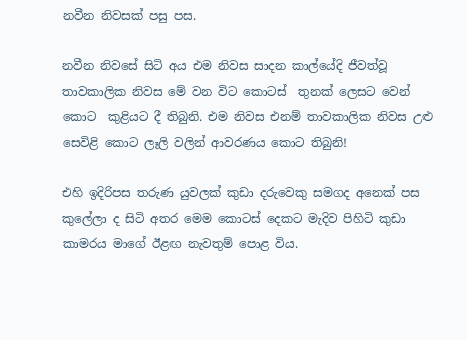නවීන නිවසක් පසු පස.

නවීන නිවසේ සිටි අය එම නිවස සාදන කාල්යේදි ජීවත්වූ තාවකාලික නිවස මේ වන විට කොටස්  තුනක් ලෙසට වෙන් කොට  කුළියට දී තිබුනි. එම නිවස එනම් තාවකාලික නිවස උළු සෙවිළි කොට ලෑලි වලින් ආවරණය කොට තිබුනි!

එහි ඉදිරිපස තරුණ යුවලක් කුඩා දරුවෙකු සමගද අනෙක් පස කුලේලා ද සිටි අතර මෙම කොටස් දෙකට මැදිව පිහිටි කුඩා කාමරය මාගේ ඊළඟ නැවතුම් පොළ විය.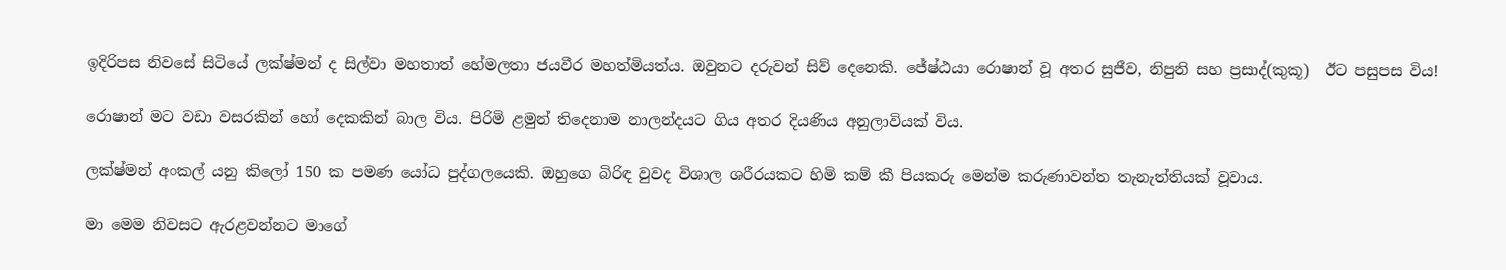ඉදිරිපස නිවසේ සිටියේ ලක්ෂ්මන් ද සිල්වා මහතාත් හේමලතා ජයවීර මහත්මියත්ය. ඔවුනට දරුවන් සිව් දෙනෙකි. ජේෂ්ඨයා රොෂාන් වූ අතර සුජීව, නිපුනි සහ ප්‍රසාද්(කුකූ)  ඊට පසුපස විය!

රොෂාන් මට වඩා වසරකින් හෝ දෙකකින් බාල විය. පිරිමි ළමුන් තිදෙනාම නාලන්දයට ගිය අතර දියණිය අනුලාවියක් විය.

ලක්ෂ්මන් අංකල් යනු කිලෝ 150 ක පමණ යෝධ පුද්ගලයෙකි. ඔහුගෙ බිරිඳ වුවද විශාල ශරීරයකට හිමි කම් කී පියකරු මෙන්ම කරුණාවන්ත තැනැත්තියක් වූවාය.

මා මෙම නිවසට ඇරළවන්නට මාගේ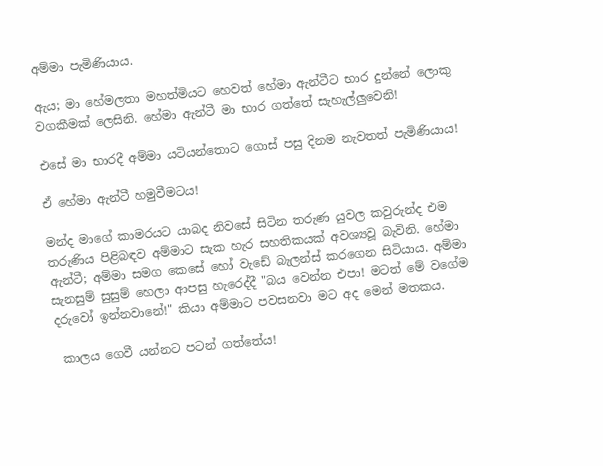අම්මා පැමිණියාය.

ඇය; මා හේමලතා මහත්මියට හෙවත් හේමා ඇන්ටීට භාර දුන්නේ ලොකු වගකීමක් ලෙසිනි. හේමා ඇන්ටී මා භාර ගත්තේ සැහැල්ලුවෙනි!

එසේ මා භාරදී අම්මා යටියන්තොට ගොස් පසු දිනම නැවතත් පැමිණියාය!

ඒ හේමා ඇන්ටී හමුවීමටය!

මන්ද මාගේ කාමරයට යාබද නිවසේ සිටින තරුණ යුවල කවුරුන්ද එම තරුණිය පිළිබඳව අම්මාට සැක හැර සහතිකයක් අවශ්‍යවූ බැවිනි. හේමා ඇන්ටී; අම්මා සමග කෙසේ හෝ වැඩේ බැලන්ස් කරගෙන සිටියාය. අම්මා සැනසුම් සුසුම් හෙලා ආපසු හැරෙද්දී "බය වෙන්න එපා! මටත් මේ වගේම දරුවෝ ඉන්නවානේ!" කියා අම්මාට පවසනවා මට අද මෙන් මතකය.

 කාලය ගෙවී යන්නට පටන් ගත්තේය!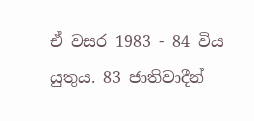ඒ වසර 1983 - 84 විය යුතුය. 83 ජාතිවාදීන්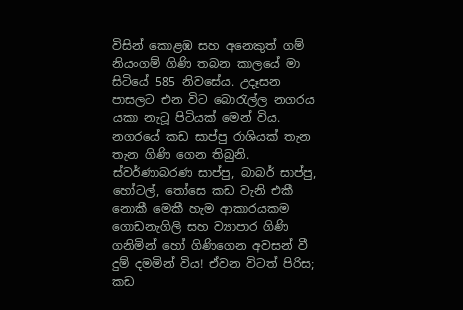විසින් කොළඹ සහ අනෙකුත් ගම් නියංගම් ගිණි තබන කාලයේ මා සිටියේ 585 නිවසේය. උදෑසන පාසලට එන විට බොරැල්ල නගරය යකා නැටූ පිටියක් මෙන් විය. නගරයේ කඩ සාප්පු රාශියක් තැන තැන ගිණි ගෙන තිබුනි. ස්වර්ණාබරණ සාප්පු, බාබර් සාප්පු, හෝටල්, තෝසෙ කඩ වැනි එකී නොකී මෙකී හැම ආකාරයකම ගොඩනැගිලි සහ ව්‍යාපාර ගිණි ගනිමින් හෝ ගිණිගෙන අවසන් වී දුම් දමමින් විය! ඒවන විටත් පිරිස; කඩ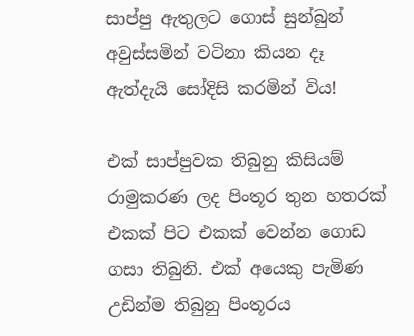සාප්පු ඇතුලට ගොස් සුන්බුන් අවුස්සමින් වටිනා කියන දෑ ඇත්දැයි සෝදිසි කරමින් විය!

එක් සාප්පුවක තිබුනු කිසියම් රාමුකරණ ලද පිංතූර තුන හතරක් එකක් පිට එකක් වෙන්න ගොඩ ගසා තිබුනි. එක් අයෙකු පැමිණ උඩින්ම තිබුනු පිංතූරය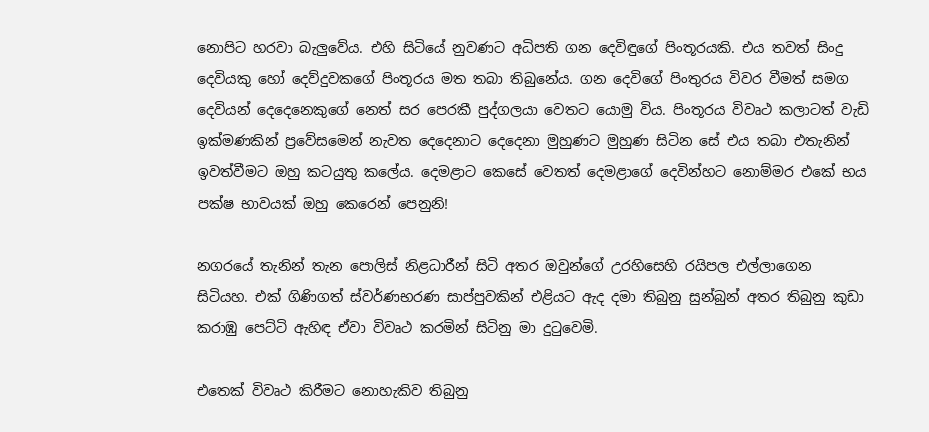නොපිට හරවා බැලුවේය. එහි සිටියේ නුවණට අධිපති ගන දෙවිඳුගේ පිංතූරයකි. එය තවත් සිංදු දෙවියකු හෝ දෙව්දුවකගේ පිංතූරය මත තබා තිබුනේය. ගන දෙවිගේ පිංතුරය විවර වීමත් සමග දෙවියන් දෙදෙනෙකුගේ නෙත් සර පෙරකී පුද්ගලයා වෙතට යොමු විය. පිංතූරය විවෘථ කලාටත් වැඩි ඉක්මණකින් ප්‍රවේසමෙන් නැවත දෙදෙනාට දෙදෙනා මුහුණට මුහුණ සිටින සේ එය තබා එතැනින් ඉවත්වීමට ඔහු කටයුතු කලේය. දෙමළාට කෙසේ වෙතත් දෙමළාගේ දෙවින්හට නොම්මර එකේ භය පක්ෂ භාවයක් ඔහු කෙරෙන් පෙනුනි!

නගරයේ තැනින් තැන පොලිස් නිළධාරීන් සිටි අතර ඔවුන්ගේ උරහිසෙහි රයිපල එල්ලාගෙන සිටියහ. එක් ගිණිගත් ස්වර්ණභරණ සාප්පුවකින් එළියට ඇද දමා තිබුනු සුන්බුන් අතර තිබුනු කුඩා කරාඹු පෙට්ටි ඇහිඳ ඒවා විවෘථ කරමින් සිටිනු මා දුටුවෙමි.

එතෙක් විවෘථ කිරීමට නොහැකිව තිබුනු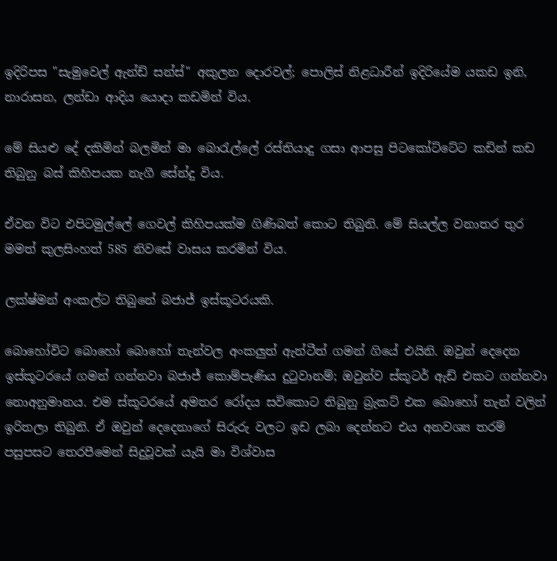ඉදිරිපස "සැමුවෙල් ඇන්ඩ් සන්ස්" අකුලන දොරවල්; පොලිස් නිළධාරීන් ඉදිරියේම යකඩ ඉනි, නාරාසන, ලන්ඩා ආදිය යොදා කඩමින් විය.

මේ සියළු දේ දකිමින් බලමින් මා බොරැල්ලේ රස්තියාදු ගසා ආපසු පිටකෝට්ටේට කඩින් කඩ තිබුනු බස් කිහිපයක නැගී සේන්දු විය.

ඒවන විට එපිටමුල්ලේ ගෙවල් කිහිපයක්ම ගිණිබත් කොට තිබුනි. මේ සියල්ල වනාතර තුර මමත් කුලසිංහත් 585 නිවසේ වාසය කරමින් විය.

ලක්ෂ්මන් අංකල්ට තිබුනේ බජාජ් ඉස්කූටරයකි.

බොහෝවිට බොහෝ බොහෝ තැන්වල අංකලුත් ඇන්ටීත් ගමන් ගියේ එයිනි. ඔවුන් දෙදෙන ඉස්කූටරයේ ගමන් ගන්නවා බජාජ් කොම්පැණිය දුටුවානම්; ඔවුන්ව ස්කූටර් ඇඩ් එකට ගන්නවා නොඅනුමානය. එම ස්කූටරයේ අමතර රෝදය සවිකොට තිබුනු බ්‍රැකට් එක බොහෝ තැන් වලින් ඉරිතලා තිබුනි. ඒ ඔවුන් දෙදෙනාගේ සිරුරු වලට ඉඩ ලබා දෙන්නට එය අනවශ්‍ය තරම් පසුපසට තෙරපීමෙන් සිදුවූවක් යැයි මා විශ්වාස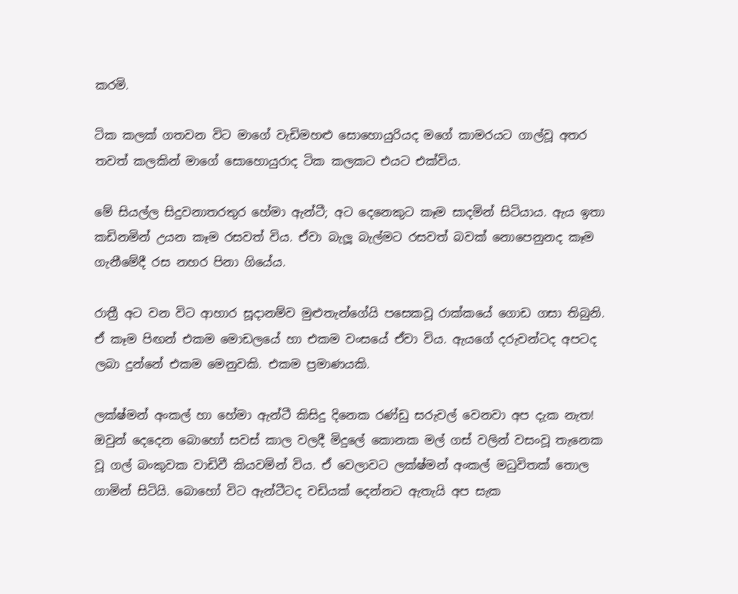කරමි.

ටික කලක් ගතවන විට මාගේ වැඩිමහළු සොහොයුරියද මගේ කාමරයට ගාල්වූ අතර තවත් කලකින් මාගේ සොහොයුරාද ටික කලකට එයට එක්විය.

මේ සියල්ල සිදුවනාතරතුර හේමා ඇන්ටී; අට දෙනෙකුට කෑම සාදමින් සිටියාය. ඇය ඉතා කඩිනමින් උයන කෑම රසවත් විය. ඒවා බැලූ බැල්මට රසවත් බවක් නොපෙනුනද කෑම ගැනීමේදී රස නහර පිනා ගියේය.

රාත්‍රී අට වන විට ආහාර සූදානම්ව මුළුතැන්ගේයි පසෙකවූ රාක්කයේ ගොඩ ගසා තිබුනි. ඒ කෑම පිඟන් එකම මොඩලයේ හා එකම වංසයේ ඒවා විය. ඇ‍යගේ දරුවන්ටද අපටද ලබා දුන්නේ එකම මෙනුවකි. එකම ප්‍රමාණයකි.

ලක්ෂ්මන් අංකල් හා හේමා ඇන්ටී කිසිදු දිනෙක රණ්ඩු සරුවල් වෙනවා අප දැක නැත! ඔවුන් දෙදෙන බොහෝ සවස් කාල වලදී මිදුලේ කොනක මල් ගස් වලින් වසංවූ තැනෙක වූ ගල් බංකුවක වාඩිවී කියවමින් විය. ඒ වෙලාවට ලක්ෂ්මන් අංකල් මධුවිතක් තොල ගාමින් සිටියි. බොහෝ විට ඇන්ටීටද වඩියක් දෙන්නට ඇතැයි අප සැක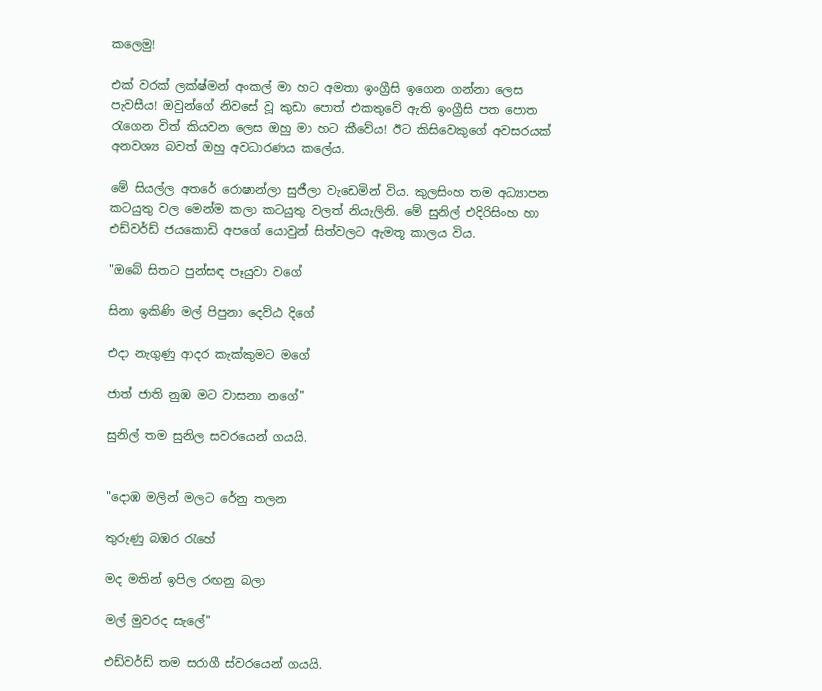කලෙමු!

එක් වරක් ලක්ෂ්මන් අංකල් මා හට අමතා ඉංග්‍රීසි ඉගෙන ගන්නා ලෙස පැවසීය! ඔවුන්ගේ නිවසේ වූ කුඩා පොත් එකතුවේ ඇති ඉංග්‍රීසි පත පොත රැගෙන විත් කියවන ලෙස ඔහු මා හට කීවේය! ඊට කිසිවෙකුගේ අවසරයක් අනවශ්‍ය බවත් ඔහු අවධාරණය කලේය.

මේ සියල්ල අතරේ රොෂාන්ලා සුජීලා වැඩෙමින් විය. කුලසිංහ තම අධ්‍යාපන කටයුතු වල මෙන්ම කලා කටයුතු වලත් නියැලිනි. මේ සුනිල් එදිරිසිංහ හා එඩ්වර්ඩ් ජයකොඩි අපගේ යොවුන් සිත්වලට ඇමතූ කාලය විය.

"ඔබේ සිතට පුන්සඳ පෑයුවා වගේ

සිනා ඉකිණි මල් පිපුනා දෙව්ඨ දිගේ

එදා නැගුණු ආදර කැක්කුමට මගේ

ජාත් ජාති නුඹ මට වාසනා නගේ"

සුනිල් තම සුනිල සවරයෙන් ගයයි.


"දොඹ මලින් මලට රේනු තලන

තුරුණු බඹර රැහේ

මද මතින් ඉපිල රඟනු බලා

මල් මුවරද සැලේ"

එඩ්වර්ඩ් තම සරාගී ස්වරයෙන් ගයයි.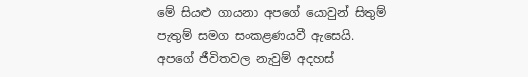මේ සියළු ගායනා අපගේ යොවුන් සිතුම් පැතුම් සමග සංකළණයවී ඇසෙයි. අපගේ ජීවිතවල නැවුම් අදහස්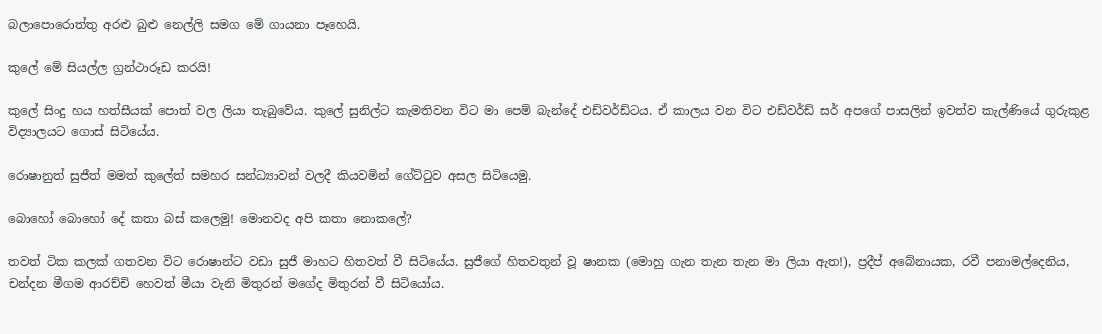බලාපොරොත්තු අරළු බුළු නෙල්ලි සමග මේ ගායනා පෑහෙයි.

කුලේ මේ සියල්ල ග්‍රන්ථාරූඩ කරයි!

කුලේ සිංදු හය හත්සීයක් පොත් වල ලියා තැබුවේය. කුලේ සුනිල්ට කැමතිවන විට මා පෙම් බැන්දේ එඩ්වර්ඩ්ටය. ඒ කාලය වන විට එඩ්වර්ඩ් සර් අපගේ පාසලින් ඉවත්ව කැල්ණියේ ගුරුකුළ විද්‍යාලයට ගොස් සිටියේය.

රොෂානුත් සුජීත් මමත් කුලේත් සමහර සන්ධ්‍යාවන් වලදී කියවමින් ගේට්ටුව අසල සිටියෙමු.

බොහෝ බොහෝ දේ කතා බස් කලෙමු! මොනවද අපි කතා නොකලේ?

තවත් ටික කලක් ගතවන විට රොෂාන්ට වඩා සුජී මාහට හිතවත් වී සිටියේය. සුජීගේ හිතවතුන් වූ ෂානක (මොහු ගැන තැන තැන මා ලියා ඇත!), ප්‍රදීප් අබේනායක, රවී පනාමල්දෙනිය, චන්දන මීගම ආරච්චි හෙවත් මීයා වැනි මිතුරන් මගේද මිතුරන් වී සිටියෝය.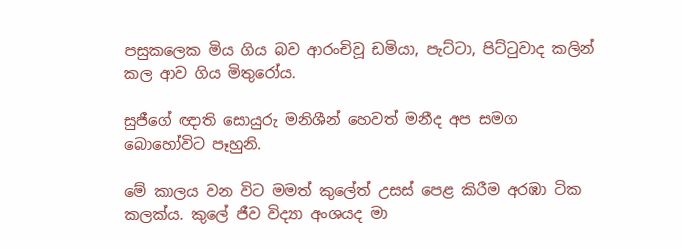පසුකලෙක මිය ගිය බව ආරංචිවූ ඩමියා, පැට්ටා, පිට්ටුවාද කලින් කල ආව ගිය මිතුරෝය.

සුජීගේ ඥාති සොයුරු මනිශීන් හෙවත් මනීද අප සමග බොහෝවිට පෑහුනි.

මේ කාලය වන විට මමත් කුලේත් උසස් පෙළ කිරීම අරඹා ටික කලක්ය. කුලේ ජීව විද්‍යා අංශයද මා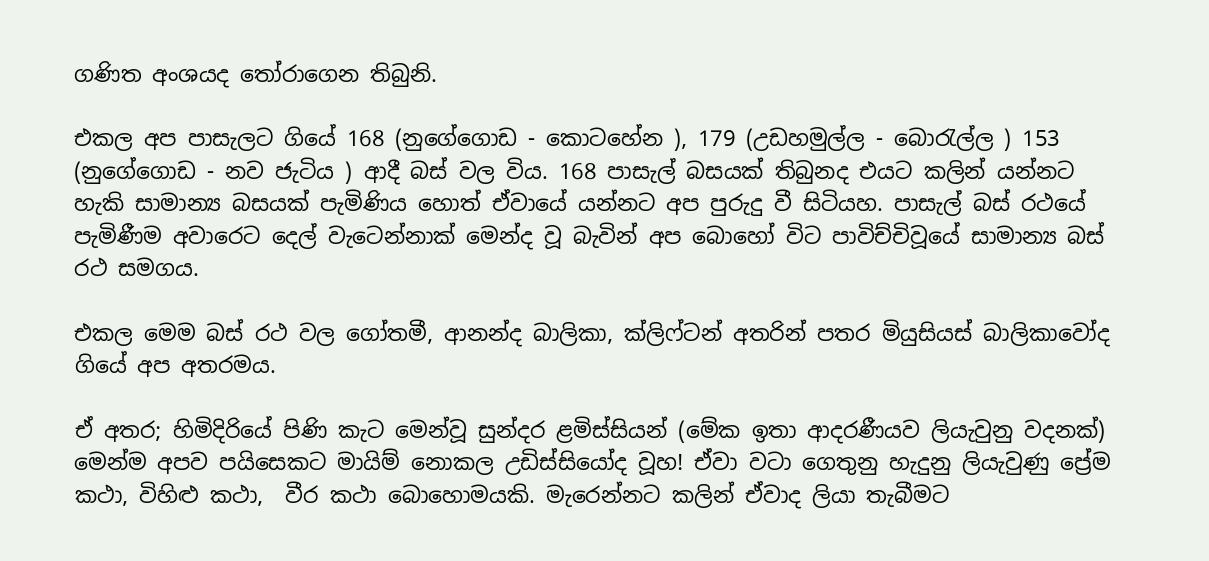ගණිත අංශයද තෝරාගෙන තිබුනි.

එකල අප පාසැලට ගියේ 168 (නුගේගොඩ - කොටහේන ), 179 (උඩහමුල්ල - බොරැල්ල ) 153 (නුගේගොඩ - නව ජැටිය ) ආදී බස් වල විය. 168 පාසැල් බසයක් තිබුනද එයට කලින් යන්නට හැකි සාමාන්‍ය බසයක් පැමිණිය හොත් ඒවායේ යන්නට අප පුරුදු වී සිටියහ. පාසැල් බස් රථයේ පැමිණීම අවාරෙට දෙල් වැටෙන්නාක් මෙන්ද වූ බැවින් අප බොහෝ විට පාවිච්චිවූයේ සාමාන්‍ය බස් රථ සමගය.

එකල මෙම බස් රථ වල ගෝතමී, ආනන්ද බාලිකා, ක්ලිෆ්ටන් අතරින් පතර මියුසියස් බාලිකාවෝද ගියේ අප අතරමය.

ඒ අතර; හිමිදිරියේ පිණි කැට මෙන්වූ සුන්දර ළමිස්සියන් (මේක ඉතා ආදරණීයව ලියැවුනු වදනක්) මෙන්ම අපව පයිසෙකට මායිම් නොකල උඩිස්සියෝද වූහ! ඒවා වටා ගෙතුනු හැදුනු ලියැවුණු ප්‍රේම කථා, විහිළු කථා,  වීර කථා බොහොමයකි. මැරෙන්නට කලින් ඒවාද ලියා තැබීමට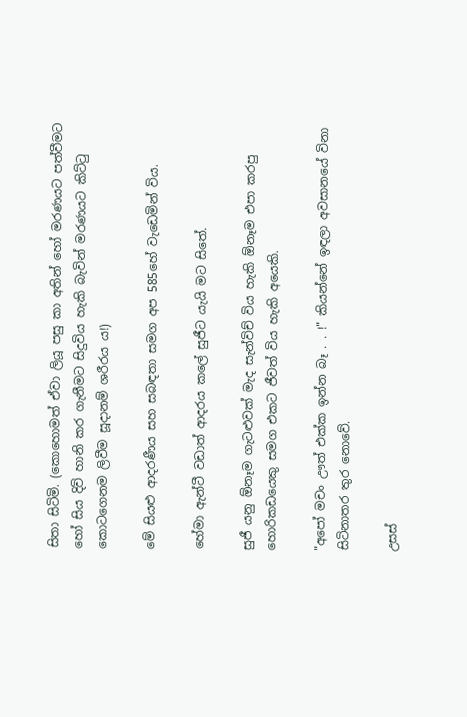සිතා සිටිමි. (කොහොමත් ඒවා ලියූ පසු කා අතින් හෝ මරණයට පත්වීමට හෝ සිය දිවි හානි කර ගැනීමට සිදුවිය හැකි බැවින් මරණයට කිට්ටු කොටගෙනම ලිවීම සූදානම් ශරීරය ය!)

මේ සියළු ආදරණීය සහ සබඳතා සමග අප 585හේ වැඩෙමින් විය.

හේමා ඇන්ටී වඩාත් ආදරය කලේ සුජීට යැයි මට සිතේ.

සුජී යනු ඕනෑම ගැටළුවක් මැද සැන්විච් විය හැකි ඕනෑම එපා කරපු හොරිකඩයෙකු සමග එකට ජීවත් විය හැකි අයෙකි.

"අපෝ මචං ඌත් එක්ක ඉන්න බෑ . . !" කියන්නේ ඉඳලා අවසානයේ විනා සිටිනාතර තුර නොවේ.

උසස්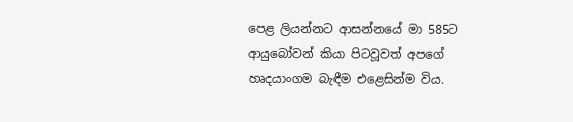පෙළ ලියන්නට ආසන්නයේ මා 585ට ආයුබෝවන් කියා පිටවූවත් අපගේ හෘදයාංගම බැඳීම එළෙසින්ම විය.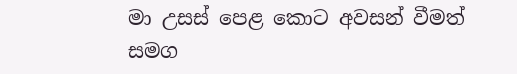මා උසස් පෙළ කොට අවසන් වීමත් සමග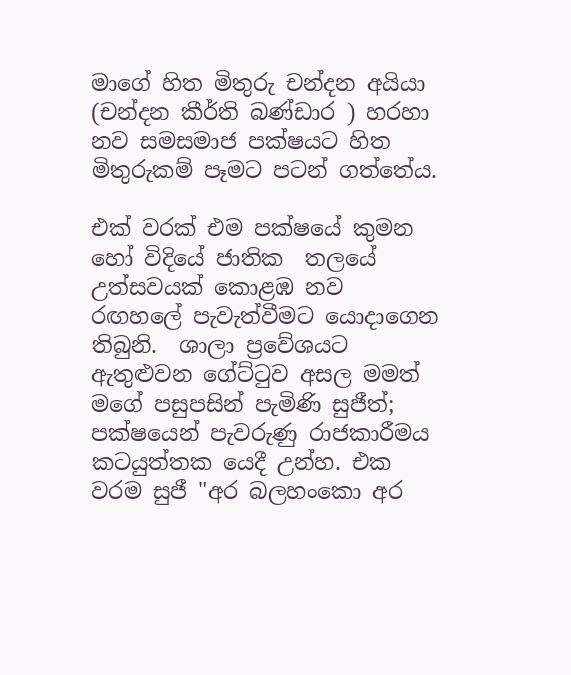මාගේ හිත මිතුරු චන්දන අයියා (චන්දන කීර්ති බණ්ඩාර ) හරහා නව සමසමාජ පක්ෂයට හිත මිතුරුකම් පෑමට පටන් ගත්තේය.

එක් වරක් එම පක්ෂයේ කුමන හෝ විදියේ ජාතික  තලයේ උත්සවයක් කොළඹ නව රඟහලේ පැවැත්වීමට යොදාගෙන තිබුනි.  ශාලා ප්‍රවේශයට ඇතුළුවන ගේට්ටුව අසල මමත් මගේ පසුපසින් පැමිණි සුජීත්; පක්ෂයෙන් පැවරුණු රාජකාරීමය කටයුත්තක යෙදී උන්හ. එක වරම සුජී "අර බලහංකො අර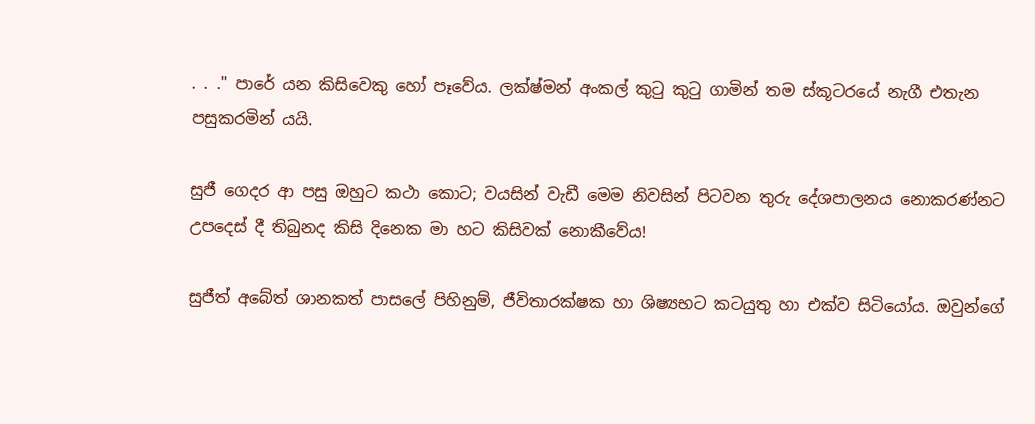. . ." පාරේ යන කිසිවෙකු හෝ පෑවේය. ලක්ෂ්මන් අංකල් කුටු කුටු ගාමින් තම ස්කූටරයේ නැගී එතැන පසුකරමින් යයි.

සුජී ගෙදර ආ පසු ඔහුට කථා කොට; වයසින් වැඩී මෙම නිවසින් පිටවන තුරු දේශපාලනය නොකරණ්නට උපදෙස් දී තිබුනද කිසි දිනෙක මා හට කිසිවක් නොකීවේය!

සුජීත් අබේත් ශානකත් පාසලේ පිහිනුම්, ජීවිතාරක්ෂක හා ශිෂ්‍යභට කටයුතු හා එක්ව සිටියෝය. ඔවුන්ගේ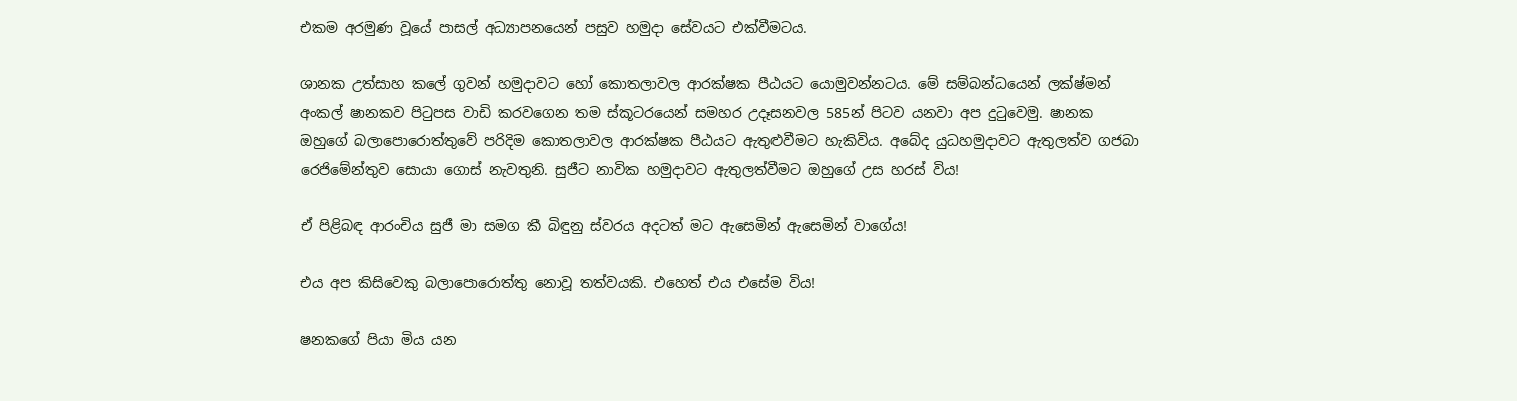එකම අරමුණ වූයේ පාසල් අධ්‍යාපනයෙන් පසුව හමුදා සේවයට එක්වීමටය.

ශානක උත්සාහ කලේ ගුවන් හමුදාවට හෝ කොතලාවල ආරක්ෂක පීඨයට යොමුවන්නටය. මේ සම්බන්ධයෙන් ලක්ෂ්මන් අංකල් ෂානකව පිටුපස වාඩි කරවගෙන තම ස්කූටරයෙන් සමහර උදෑසනවල 585න් පිටව යනවා අප දුටුවෙමු. ෂානක ඔහුගේ බලාපොරොත්තුවේ පරිදිම කොතලාවල ආරක්ෂක පීඨයට ඇතුළුවීමට හැකිවිය. අබේද යුධහමුදාවට ඇතුලත්ව ගජබා රෙජිමේන්තුව සොයා ගොස් නැවතුනි. සුජීට නාවික හමුදාවට ඇතුලත්වීමට ඔහුගේ උස හරස් විය!

ඒ පිළිබඳ ආරංචිය සුජී මා සමග කී බිඳුනු ස්වරය අදටත් මට ඇසෙමින් ඇසෙමින් වාගේය!

එය අප කිසිවෙකු බලාපොරොත්තු නොවූ තත්වයකි. එහෙත් එය එසේම විය!

ෂනකගේ පියා මිය යන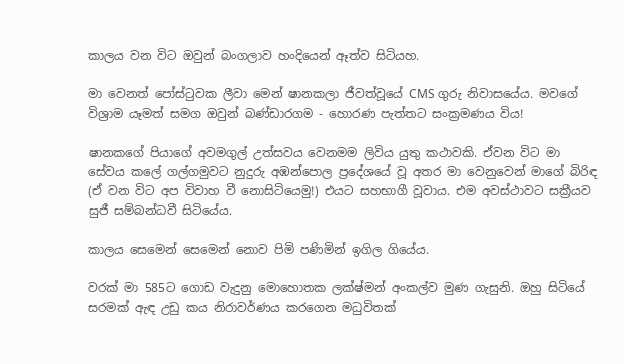කාලය වන විට ඔවුන් බංගලාව හංදියෙන් ඈත්ව සිටියහ.

මා වෙනත් පෝස්ටුවක ලීවා මෙන් ෂානකලා ජීවත්වූයේ CMS ගුරු නිවාසයේය. මවගේ විශ්‍රාම යෑමත් සමග ඔවුන් බණ්ඩාරගම - හොරණ පැත්තට සංක්‍රමණය විය!

ෂානකගේ පියාගේ අවමගුල් උත්සවය වෙනමම ලිවිය යුතු කථාවකි. ඒවන විට මා සේවය කලේ ගල්ගමුවට නුදුරු අඹන්පොල ප්‍රදේශයේ වූ අතර මා වෙනුවෙන් මාගේ බිරිඳ (ඒ වන විට අප විවාහ වී නොසිටියෙමු!) එයට සහභාගී වූවාය. එම අවස්ථාවට සක්‍රීයව සුජී සම්බන්ධවී සිටියේය.

කාලය සෙමෙන් සෙමෙන් නොව පිමි පණිමින් ඉගිල ගියේය.

වරක් මා 585ට ගොඩ වැදුනු මොහොතක ලක්ෂ්මන් අංකල්ව මුණ ගැසුනි. ඔහු සිටියේ සරමක් ඇඳ උඩු කය නිරාවර්ණය කරගෙන මධුවිතක්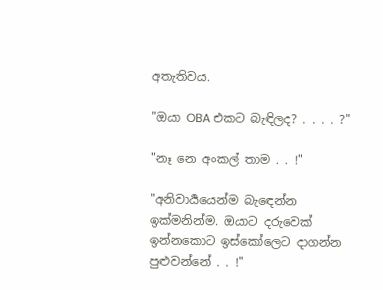අතැතිවය.

"ඔයා OBA එකට බැඳිලද? . . . . ?"

"නෑ නෙ අංකල් තාම . . !"

"අනිවාර්‍යයෙන්ම බැඳෙන්න ඉක්මනින්ම. ඔයාට දරුවෙක් ඉන්නකොට ඉස්කෝලෙට දාගන්න පුළුවන්නේ . . !"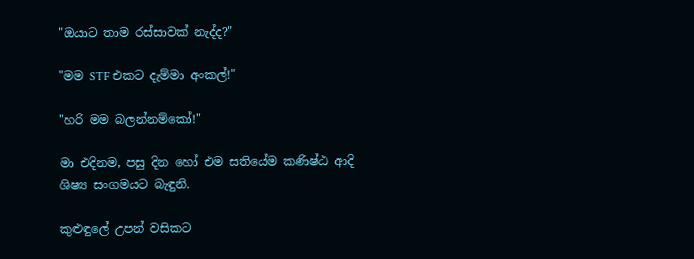"ඔයාට තාම රස්සාවක් නැද්ද?"

"මම STF එකට දැම්මා අංකල්!"

"හරි මම බලන්නම්කෝ!"

මා එදිනම, පසු දින හෝ එම සතියේම කණිෂ්ඨ ආදි ශිෂ්‍ය සංගමයට බැඳුනි.

කුළුඳුලේ උපන් වසිකට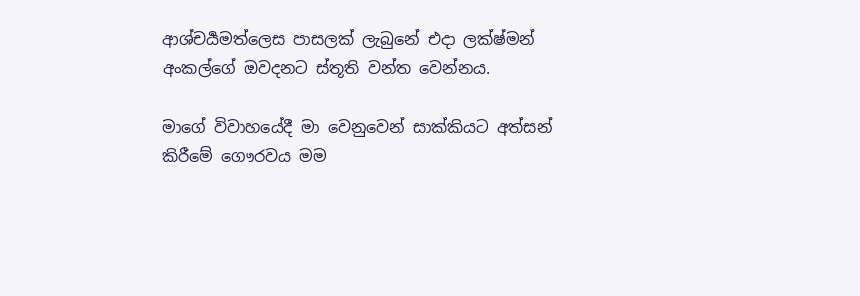ආශ්චර්‍යමත්ලෙස පාසලක් ලැබුනේ එදා ලක්ෂ්මන් අංකල්ගේ ඔවදනට ස්තූති වන්ත වෙන්නය.

මාගේ විවාහයේදී මා වෙනුවෙන් සාක්කියට අත්සන් කිරීමේ ගෞරවය මම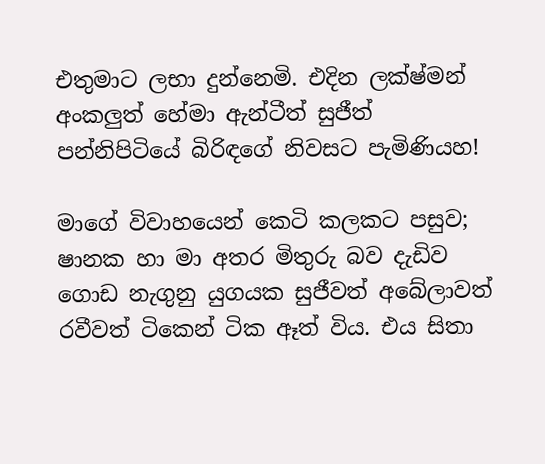එතුමාට ලභා දුන්නෙමි. එදින ලක්ෂ්මන් අංකලුත් හේමා ඇන්ටීත් සුජීත් පන්නිපිටියේ බිරිඳගේ නිවසට පැමිණියහ!

මාගේ විවාහයෙන් කෙටි කලකට පසුව; ෂානක හා මා අතර මිතුරු බව දැඩිව ගොඩ නැගුනු යුගයක සුජීවත් අබේලාවත් රවීවත් ටිකෙන් ටික ඈත් විය. එය සිතා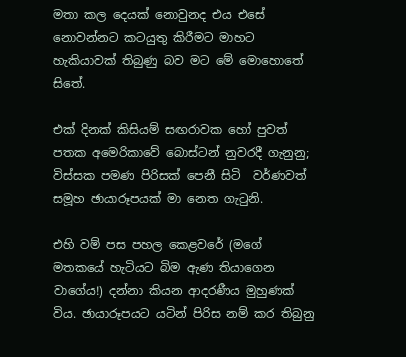මතා කල දෙයක් නොවුනද එය එසේ නොවන්නට කටයුතු කිරීමට මාහට හැකියාවක් තිබුණු බව මට මේ මොහොතේ සිතේ.

එක් දිනක් කිසියම් සඟරාවක හෝ පුවත් පතක අමෙරිකාවේ බොස්ටන් නුවරදී ගැනුනු; විස්සක පමණ පිරිසක් පෙනී සිටි  වර්ණවත් සමූහ ඡායාරූපයක් මා නෙත ගැටුනි.

එහි වම් පස පහල කෙළවරේ (මගේ මතකයේ හැටියට බිම ඇණ තියාගෙන වාගේය!) දන්නා කියන ආදරණීය මුහුණක් විය. ඡායාරූපයට යටින් පිරිස නම් කර තිබුනු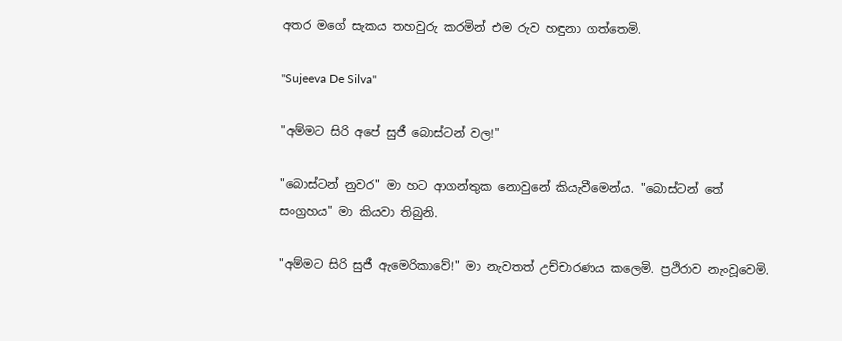අතර මගේ සැකය තහවුරු කරමින් එම රුව හඳුනා ගත්තෙමි.

"Sujeeva De Silva"

"අම්මට සිරි අපේ සුජී බොස්ටන් වල!"

"බොස්ටන් නුවර" මා හට ආගන්තුක නොවුනේ කියැවීමෙන්ය. "බොස්ටන් තේ සංග්‍රහය" මා කියවා තිබුනි.

"අම්මට සිරි සුජී ඇමෙරිකාවේ!" මා නැවතත් උච්චාරණය කලෙමි. ප්‍රථිරාව නැංවූවෙමි.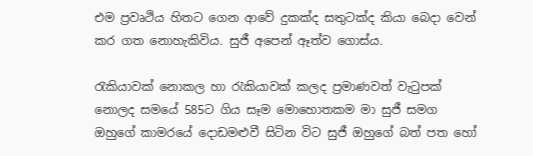එම ප්‍රවෘථිය හිතට ගෙන ආවේ දුකක්ද සතුටක්ද කියා බෙදා වෙන් කර ගත නොහැකිවිය. සුජී අපෙන් ඈත්ව ගොස්ය.

රැකියාවක් නොකල හා රැකියාවක් කලද ප්‍රමාණවත් වැටුපක් නොලද සමයේ 585ට ගිය සෑම මොහොතකම මා සුජී සමග ඔහුගේ කාමරයේ දොඩමළුවී සිටින විට සුජී ඔහුගේ බත් පත හෝ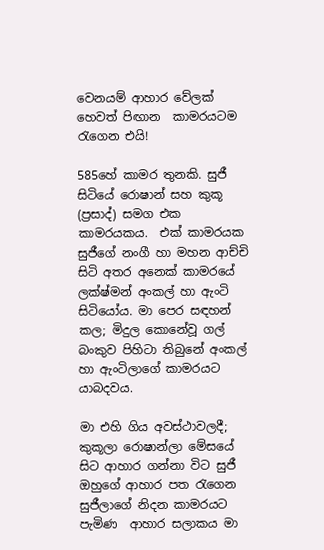වෙනයම් ආහාර වේලක් හෙවත් පිඟාන  කාමරයටම රැගෙන එයි!

585හේ කාමර තුනකි. සුජී සිටියේ රොෂාන් සහ කුකූ (ප්‍රසාද්) සමග එක කාමරයකය.  එක් කාමරයක සුජීගේ නංගී හා මහන ආච්චි සිටි අතර අනෙක් කාමරයේ ලක්ෂ්මන් අංකල් හා ඇංටි සිටියෝය. මා පෙර සඳහන් කල; මිදුල කොනේවූ ගල් බංකුව පිහිටා තිබුනේ අංකල් හා ඇංටිලාගේ කාමරයට යාබදවය.

මා එහි ගිය අවස්ථාවලදී; කුකූලා රොෂාන්ලා මේසයේ සිට ආහාර ගන්නා විට සුජී ඔහුගේ ආහාර පත රැගෙන සුජීලාගේ නිදන කාමරයට පැමිණ  ආහාර සලාකය මා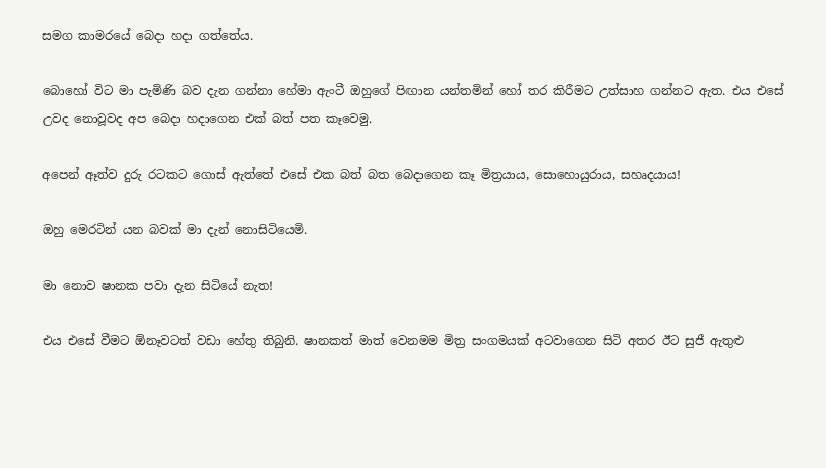සමග කාමරයේ බෙදා හදා ගත්තේය.

බොහෝ විට මා පැමිණි බව දැන ගන්නා හේමා ඇංටී ඔහුගේ පිඟාන යන්තමින් හෝ තර කිරීමට උත්සාහ ගන්නට ඇත. එය එසේ උවද නොවූවද අප බෙදා හදාගෙන එක් බත් පත කෑවෙමු.

අපෙන් ඈත්ව දුරු රටකට ගොස් ඇත්තේ එසේ එක බත් බත බෙදාගෙන කෑ මිත්‍රයාය, සොහොයුරාය, සහෘදයාය!

ඔහු මෙරටින් යන බවක් මා දැන් නොසිටියෙමි.

මා නොව ෂානක පවා දැන සිටියේ නැත!

එය එසේ වීමට ඕනෑවටත් වඩා හේතු තිබුනි. ෂානකත් මාත් වෙනමම මිත්‍ර සංගමයක් අටවාගෙන සිටි අතර ඊට සුජී ඇතුළු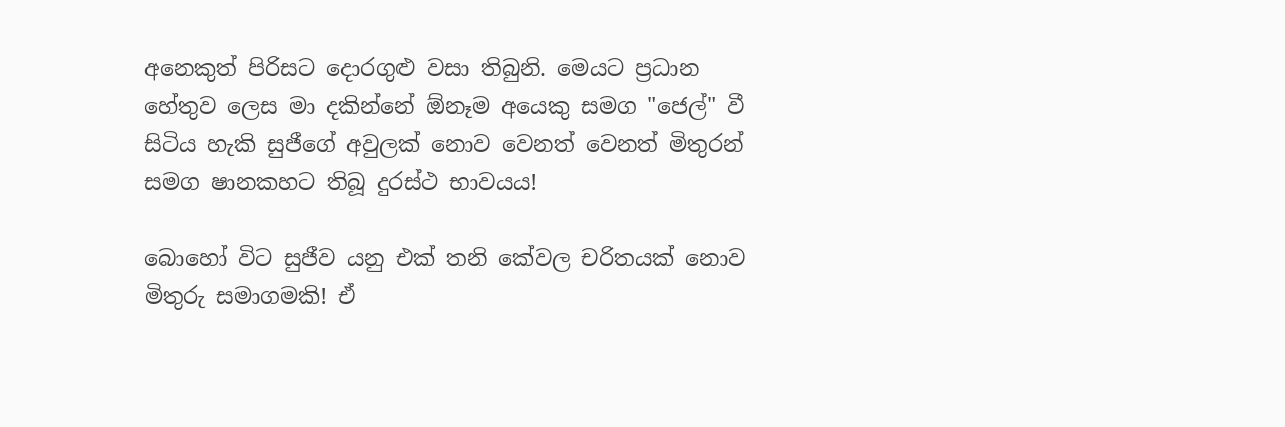අනෙකුත් පිරිසට දොරගුළු වසා තිබුනි. මෙයට ප්‍රධාන හේතුව ලෙස මා දකින්නේ ඕනෑම අයෙකු සමග "ජෙල්" වී සිටිය හැකි සුජීගේ අවුලක් නොව වෙනත් වෙනත් මිතුරන් සමග ෂානකහට තිබූ දුරස්ථ භාවයය!

බොහෝ විට සුජීව යනු එක් තනි කේවල චරිතයක් නොව මිතුරු සමාගමකි! ඒ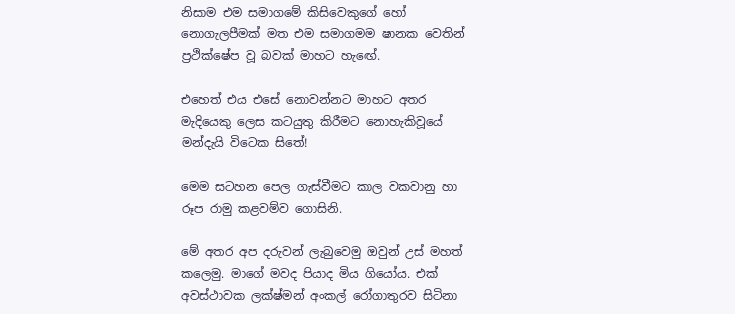නිසාම එම සමාගමේ කිසිවෙකුගේ හෝ නොගැලපීමක් මත එම සමාගමම ෂානක වෙතින් ප්‍රථික්ෂේප වූ බවක් මාහට හැඟේ.

එහෙත් එය එසේ නොවන්නට මාහට අතර මැදියෙකු ලෙස කටයුතු කිරීමට නොහැකිවූයේ මන්දැයි විටෙක සිතේ!

මෙම සටහන පෙල ගැස්වීමට කාල වකවානු හා රූප රාමු කළවම්ව ගොසිනි.

මේ අතර අප දරුවන් ලැබුවෙමු ඔවුන් උස් මහත් කලෙමු. මාගේ මවද පියාද මිය ගියෝය. එක් අවස්ථාවක ලක්ෂ්මන් අංකල් රෝගාතුරව සිටිනා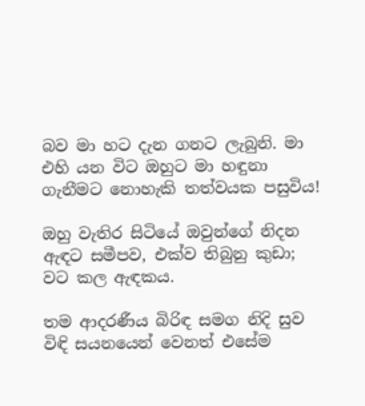බව මා හට දැන ගනට ලැබුනි. මා එහි යන විට ඔහුට මා හඳුනා ගැනීමට නොහැකි තත්වයක පසුවිය!

ඔහු වැතිර සිටියේ ඔවුන්ගේ නිදන ඇඳට සමීපව, එක්ව තිබුනු කුඩා; වට කල ඇඳකය.

තම ආදරණීය බිරිඳ සමග නිදි සුව විඳි සයනයෙන් වෙනත් එසේම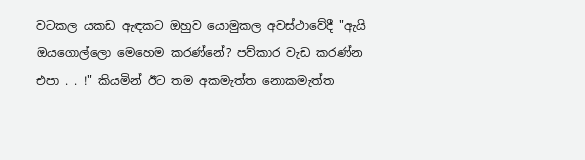වටකල යකඩ ඇඳකට ඔහුව යොමුකල අවස්ථාවේදී "ඇයි ඔයගොල්ලො මෙහෙම කරණ්නේ? පව්කාර වැඩ කරණ්න එපා . . !" කියමින් ඊට තම අකමැත්ත නොකමැත්ත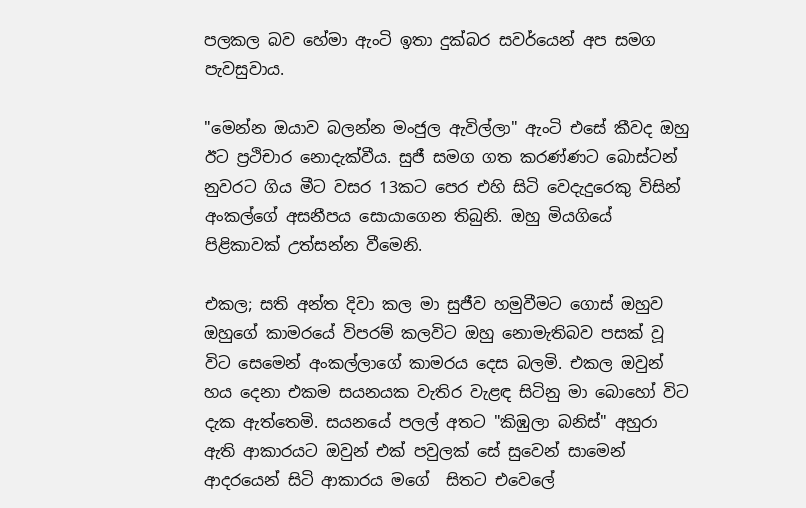පලකල බව හේමා ඇංටි ඉතා දුක්බර සවර්යෙන් අප සමග පැවසුවාය.

"මෙන්න ඔයාව බලන්න මංජුල ඇවිල්ලා" ඇංටි එසේ කීවද ඔහු ඊට ප්‍රථිචාර නොදැක්වීය. සුජී සමග ගත කරණ්ණට බොස්ටන් නුවරට ගිය මීට වසර 13කට පෙර එහි සිටි වෙදැදුරෙකු විසින් අංකල්ගේ අසනීපය සොයාගෙන තිබුනි. ඔහු මියගියේ පිළිකාවක් උත්සන්න වීමෙනි.

එකල; සති අන්ත දිවා කල මා සුජීව හමුවීමට ගොස් ඔහුව ඔහුගේ කාමරයේ විපරම් කලවිට ඔහු නොමැතිබව පසක් වූ විට සෙමෙන් අංකල්ලාගේ කාමරය දෙස බලමි. එකල ඔවුන් හය දෙනා එකම සයනයක වැතිර වැළඳ සිටිනු මා බොහෝ විට දැක ඇත්තෙමි. සයනයේ පලල් අතට "කිඹුලා බනිස්" අහුරා ඇති ආකාරයට ඔවුන් එක් පවුලක් සේ සුවෙන් සාමෙන් ආදරයෙන් සිටි ආකාරය මගේ  සිතට එවෙලේ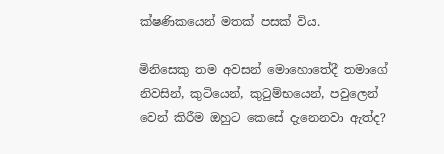ක්ෂණිකයෙන් මතක් පසක් විය.

මිනිසෙකු තම අවසන් මොහොතේදී තමාගේ නිවසින්, කුටියෙන්, කුටුම්භයෙන්, පවුලෙන් වෙන් කිරීම ඔහුට කෙසේ දැනෙනවා ඇත්ද?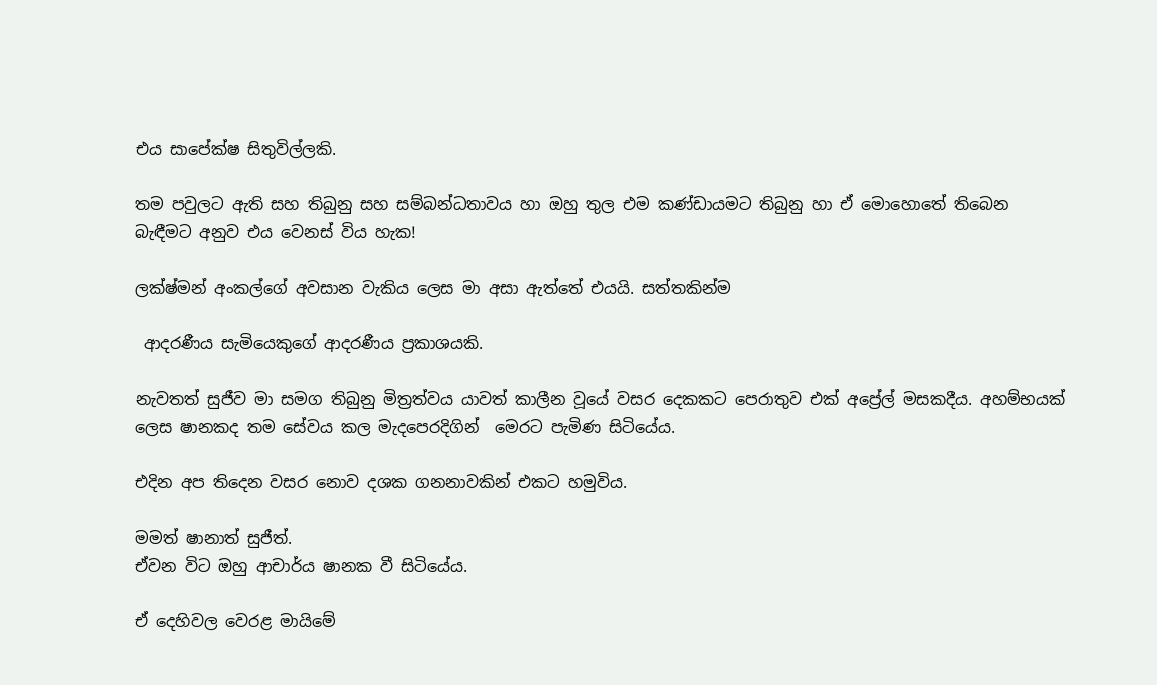එය සාපේක්ෂ සිතුවිල්ලකි.

තම පවුලට ඇති සහ තිබුනු සහ සම්බන්ධතාවය හා ඔහු තුල එම කණ්ඩායමට තිබුනු හා ඒ මොහොතේ තිබෙන බැඳීමට අනුව එය වෙනස් විය හැක!

ලක්ෂ්මන් අංකල්ගේ අවසාන වැකිය ලෙස මා අසා ඇත්තේ එයයි. සත්තකින්ම

 ආදරණීය සැමියෙකුගේ ආදරණීය ප්‍රකාශයකි.

නැවතත් සුජීව මා සමග තිබුනු මිත්‍රත්වය යාවත් කාලීන වූයේ වසර දෙකකට පෙරාතුව එක් අප්‍රේල් මසකදීය. අහම්භයක් ලෙස ෂානකද තම සේවය කල මැදපෙරදිගින්  මෙරට පැමිණ සිටියේය.

එදින අප තිදෙන වසර නොව දශක ගනනාවකින් එකට හමුවිය.

මමත් ෂානාත් සුජීත්.
ඒවන විට ඔහු ආචාර්ය ෂානක වී සිටියේය.

ඒ දෙහිවල වෙරළ මායිමේ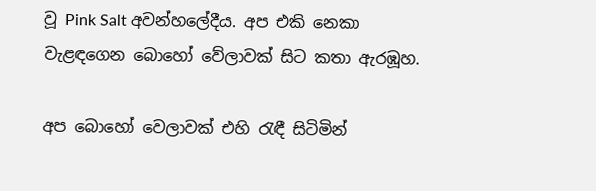වූ Pink Salt අවන්හලේදීය. අප එකි නෙකා වැළඳගෙන බොහෝ වේලාවක් සිට කතා ඇරඹූහ.

අප බොහෝ වෙලාවක් එහි රැඳී සිටිමින්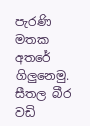පැරණි මතක අතරේ ගිලුනෙමු. සීතල බීර වඩි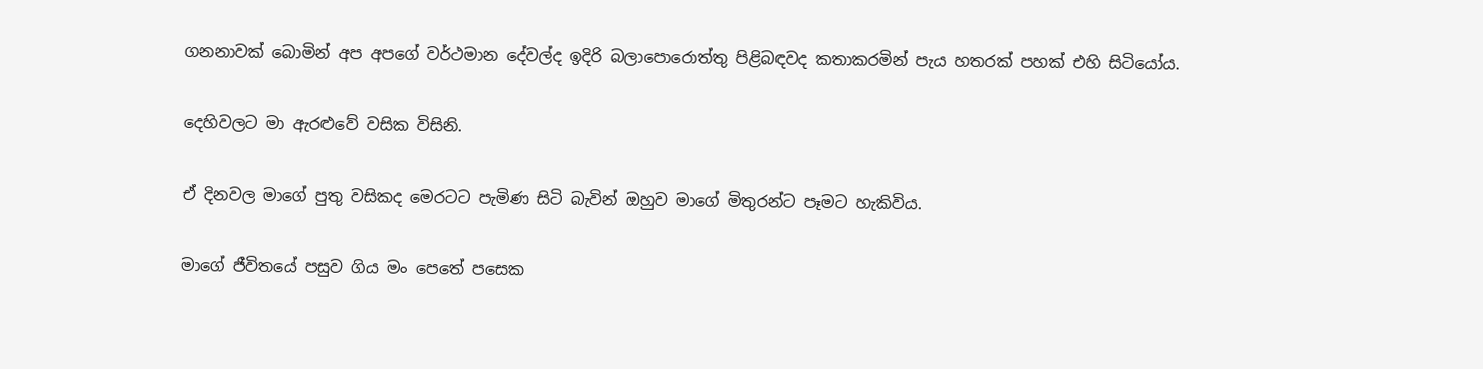ගනනාවක් බොමින් අප අපගේ වර්ථමාන දේවල්ද ඉදිරි බලාපොරොත්තු පිළිබඳවද කතාකරමින් පැය හතරක් පහක් එහි සිටියෝය.

දෙහිවලට මා ඇරළුවේ වසික විසිනි.

ඒ දිනවල මාගේ පුතු වසිකද මෙරටට පැමිණ සිටි බැවින් ඔහුව මාගේ මිතුරන්ට පෑමට හැකිවිය.

මාගේ ජීවිතයේ පසුව ගිය මං පෙතේ පසෙක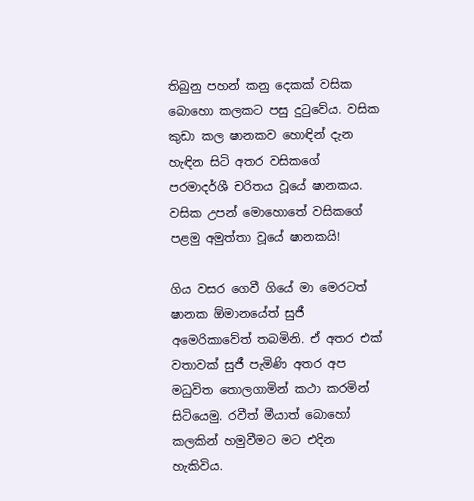තිබුනු පහන් කනු දෙකක් වසික බොහො කලකට පසු දුටුවේය. වසික කුඩා කල ෂානකව හොඳින් දැන හැඳින සිටි අතර වසිකගේ පරමාදර්ශී චරිතය වූයේ ෂානකය. වසික උපන් මොහොතේ වසිකගේ පළමු අමුත්තා වූයේ ෂානකයි!

ගිය වසර ගෙවී ගියේ මා මෙරටත් ෂානක ඕමානයේත් සුජී අමෙරිකාවේත් තබමිනි. ඒ අතර එක් වතාවක් සුජී පැමිණි අතර අප මධුවිත තොලගාමින් කථා කරමින් සිටියෙමු. රවීත් මීයාත් බොහෝ කලකින් හමුවීමට මට එදින හැකිවිය.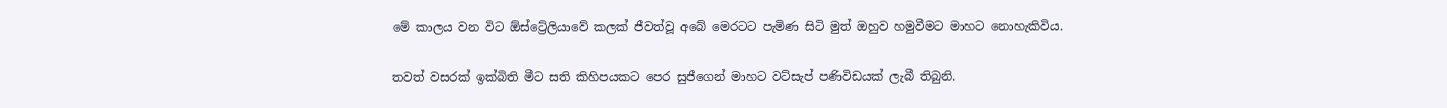මේ කාලය වන විට ඕස්ට්‍රේලියාවේ කලක් ජීවත්වූ අබේ මෙරටට පැමිණ සිටි මුත් ඔහුව හමුවීමට මාහට නොහැකිවිය.

තවත් වසරක් ඉක්බිති මීට සති කිහිපයකට පෙර සුජීගෙන් මාහට වට්සැප් පණිවිඩයක් ලැබී තිබුනි.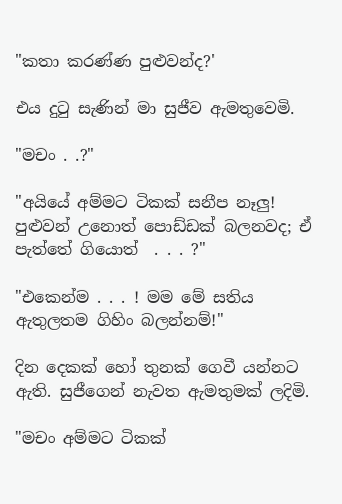"කතා කරණ්ණ පුළුවන්ද?'

එය දුටු සැණින් මා සුජීව ඇමතුවෙමි.

"මචං . .?"

"අයියේ අම්මට ටිකක් සනීප නෑලු! පුළුවන් උනොත් පොඩ්ඩක් බලනවද; ඒ පැත්තේ ගියොත්  . . . ?"

"එකෙන්ම . . . ! මම මේ සතිය ඇතුලතම ගිහිං බලන්නම්!"

දින දෙකක් හෝ තුනක් ගෙවී යන්නට ඇති. සුජීගෙන් නැවත ඇමතුමක් ලදිමි.

"මචං අම්මට ටිකක්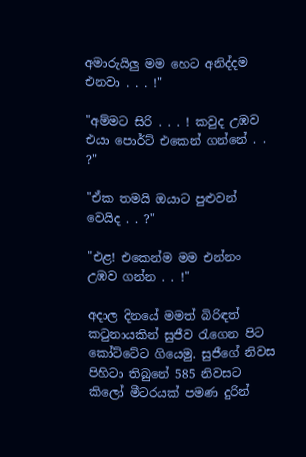අමාරුයිලු මම හෙට අනිද්දම එනවා . . . !"

"අම්මට සිරි . . . ! කවුද උඹව එයා පොර්ට් එකෙන් ගන්නේ . . ?"

"ඒක තමයි ඔයාට පුළුවන් වෙයිද . . ?"

"එළ! එකෙන්ම මම එන්නං උඹව ගන්න . . !"

අදාල දිනයේ මමත් බිරිඳත් කටුනායකින් සුජීව රැගෙන පිට කෝට්ටේට ගියෙමු. සුජීගේ නිවස පිහිටා තිබුනේ 585 නිවසට කිලෝ මීටරයක් පමණ දුරින්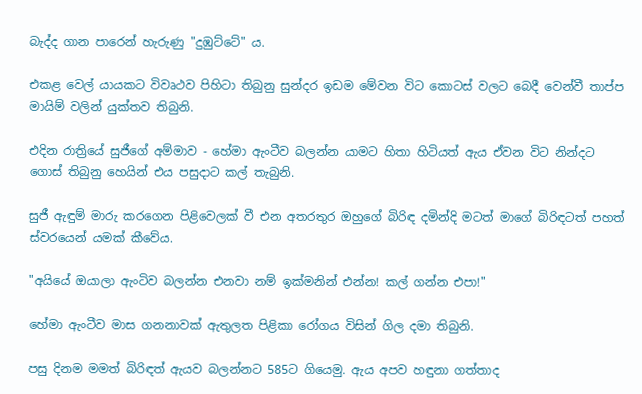බැද්ද ගාන පාරෙන් හැරුණු "දුඹුට්ටේ" ය.

එකළ වෙල් යායකට විවෘථව පිහිටා තිබුනු සුන්දර ඉඩම මේවන විට කොටස් වලට බෙදී වෙන්වී තාප්ප මායිම් වලින් යුක්තව තිබුනි.

එදින රාත්‍රියේ සුජීගේ අම්මාව - හේමා ඇංටීව බලන්න යාමට හිතා හිටියත් ඇ‍ය ඒවන විට නින්දට ගොස් තිබුනු හෙයින් එය පසුදාට කල් තැබුනි.

සුජී ඇඳුම් මාරු කරගෙන පිළිවෙලක් වී එන අතරතුර ඔහුගේ බිරිඳ දමින්දි මටත් මාගේ බිරිඳටත් පහත් ස්වරයෙන් යමක් කීවේය.

"අයියේ ඔයාලා ඇංටිව බලන්න එනවා නම් ඉක්මනින් එන්න! කල් ගන්න එපා!"

හේමා ඇංටීව මාස ගනනාවක් ඇතුලත පිළිකා රෝගය විසින් ගිල දමා තිබුනි.

පසු දිනම මමත් බිරිඳත් ඇයව බලන්නට 585ට ගියෙමු. ඇ‍ය අපව හඳුනා ගත්තාද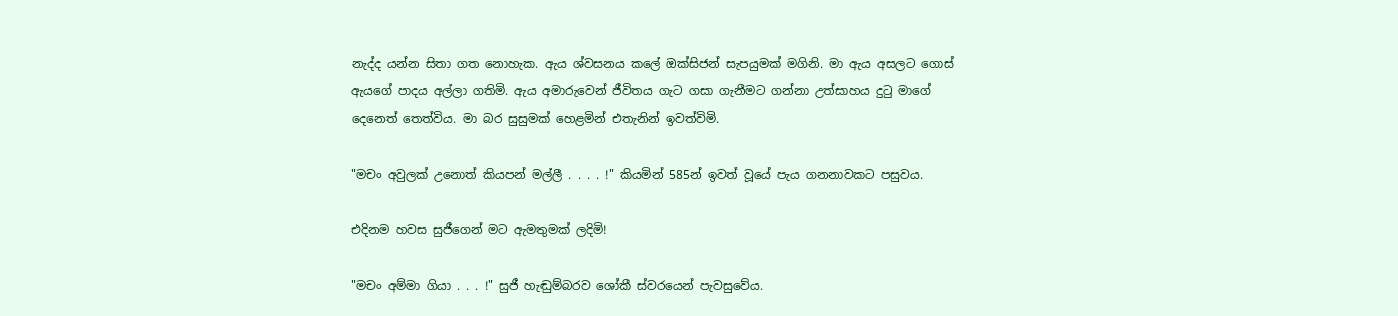නැද්ද යන්න සිතා ගත නොහැක. ඇය ශ්වසනය කලේ ඔක්සිජන් සැපයුමක් මගිනි. මා ඇය අසලට ගොස් ඇයගේ පාදය අල්ලා ගතිමි. ඇය අමාරුවෙන් ජීවිතය ගැට ගසා ගැනීමට ගන්නා උත්සාහය දුටු මාගේ දෙනෙත් තෙත්විය. මා බර සුසුමක් හෙළමින් එතැනින් ඉවත්විමි.

"මචං අවුලක් උනොත් කියපන් මල්ලී . . . . !" කියමින් 585න් ඉවත් වූයේ පැය ගනනාවකට පසුවය.

එදිනම හවස සුජීගෙන් මට ඇමතුමක් ලදිමි!

"මචං අම්මා ගියා . . . !" සුජී හැඬුම්බරව ශෝකී ස්වරයෙන් පැවසුවේය.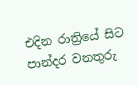එදින රාත්‍රියේ සිට පාන්දර වනතුරු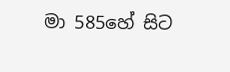මා 585හේ සිට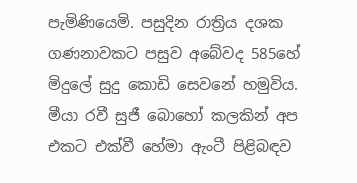පැමිණියෙමි. පසුදින රාත්‍රිය දශක ගණනාවකට පසුව අබේවද 585හේ මිදුලේ සුදු කොඩි සෙවනේ හමුවිය. මීයා රවී සුජී බොහෝ කලකින් අප එකට එක්වී හේමා ඇංටී පිළිබඳව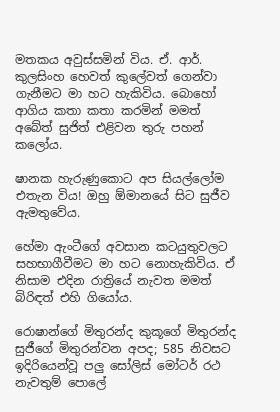මතකය අවුස්සමින් විය. ඒ. ආර්. කුලසිංහ හෙවත් කුලේවත් ගෙන්වා ගැනීමට මා හට හැකිවිය. බොහෝ ආගිය කතා කතා කරමින් මමත් අබේත් සුජිත් එළිවන තුරු පහන් කලෝය.

ෂානක හැරුණුකොට අප සියල්ලෝම එතැන විය! ඔහු ඕමානයේ සිට සුජීව ඇමතුවේය.

හේමා ඇංටීගේ අවසාන කටයුතුවලට සහභාගීවීමට මා හට නොහැකිවිය. ඒ නිසාම එදින රාත්‍රියේ නැවත මමත් බිරිඳත් එහි ගියෝය.

රොෂාන්ගේ මිතුරන්ද කුකූගේ මිතුරන්ද සුජීගේ මිතුරන්වන අපද; 585 නිවසට ඉදිරියෙන්වූ පලු සෝලිස් මෝටර් රථ නැවතුම් පොලේ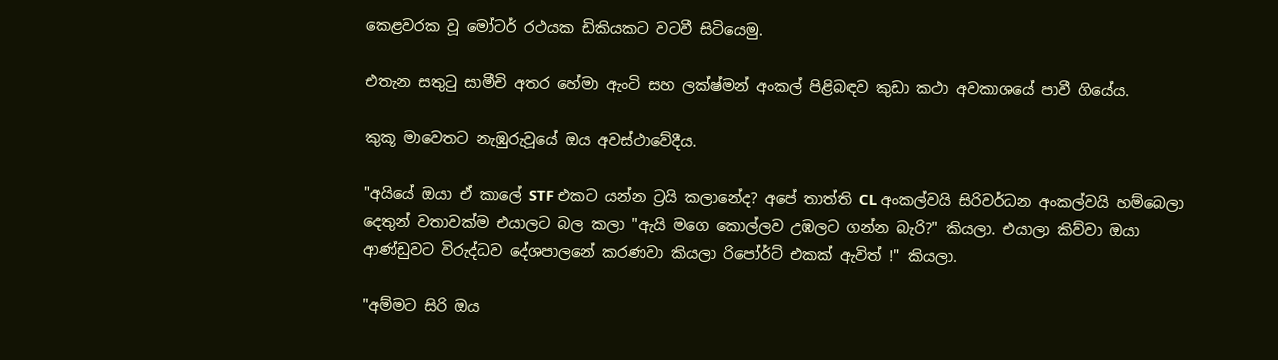කෙළවරක වූ මෝටර් රථයක ඩිකියකට වටවී සිටියෙමු.

එතැන සතුටු සාමීචි අතර හේමා ඇංටි සහ ලක්ෂ්මන් අංකල් පිළිබඳව කුඩා කථා අවකාශයේ පාවී ගියේය.

කුකූ මාවෙතට නැඹුරුවූයේ ඔය අවස්ථාවේදීය.

"අයියේ ඔයා ඒ කාලේ STF එකට යන්න ට්‍රයි කලානේද? අපේ තාත්ති CL අංකල්වයි සිරිවර්ධන අංකල්වයි හම්බෙලා දෙතුන් වතාවක්ම එයාලට බල කලා "ඇයි මගෙ කොල්ලව උඹලට ගන්න බැරි?" කියලා. එයාලා කිව්වා ඔයා ආණ්ඩුවට විරුද්ධව දේශපාලනේ කරණවා කියලා රිපෝර්ට් එකක් ඇවිත් !" කියලා.

"අම්මට සිරි ඔය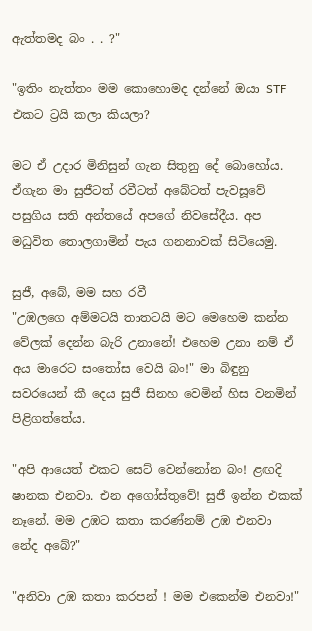ඇත්තමද බං . . ?"

"ඉතිං නැත්තං මම කොහොමද දන්නේ ඔයා STF එකට ට්‍රයි කලා කියලා?

මට ඒ උදාර මිනිසුන් ගැන සිතුනු දේ බොහෝය. ඒගැන මා සුජීටත් රවීටත් අබේටත් පැවසූවේ පසුගිය සති අන්තයේ අපගේ නිවසේදීය. අප මධුවිත තොලගාමින් පැය ගනනාවක් සිටියෙමු.

සුජී, අබේ, මම සහ රවී
"උඹලගෙ අම්මටයි තාතටයි මට මෙහෙම කන්න වේලක් දෙන්න බැරි උනානේ! එහෙම උනා නම් ඒ අය මාරෙට සංතෝස වෙයි බං!" මා බිඳුනු සවරයෙන් කී දෙය සුජී සිනහ වෙමින් හිස වනමින් පිළිගත්තේය.

"අපි ආයෙත් එකට සෙට් වෙන්නෝන බං! ළඟදි ෂානක එනවා. එන අගෝස්තුවේ! සුජී ඉන්න එකක් නෑනේ. මම උඹට කතා කරණ්නම් උඹ එනවා නේද අබේ?"

"අනිවා උඹ කතා කරපන් ! මම එකෙන්ම එනවා!"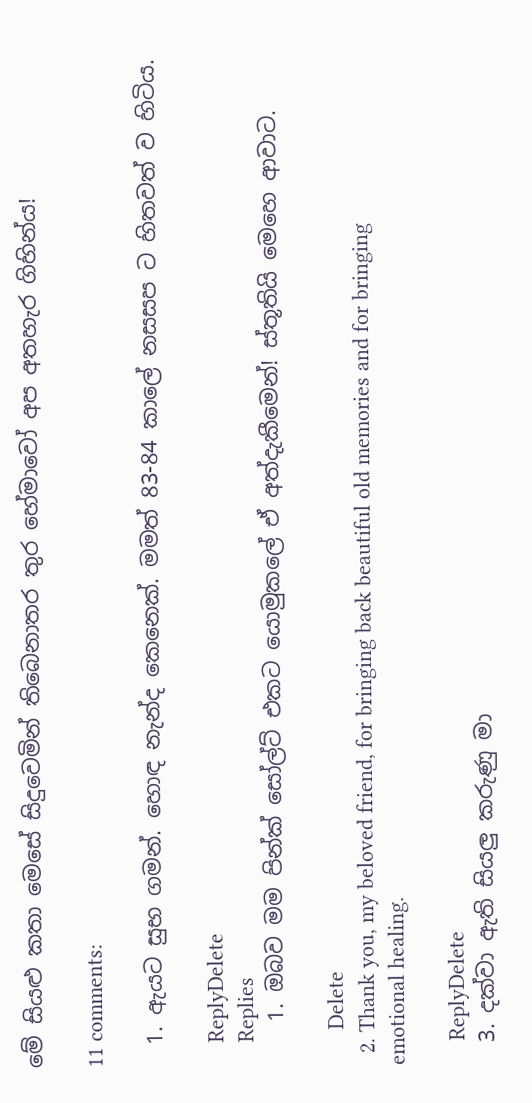මේ සියළු කතා මෙසේ සිදුවෙමින් තිබෙනාතර තුර හේමාවෝ අප අතහැර ගිහින්ය!

11 comments:

  1. ඇයට සුභ ගමන්. හොඳ නැන්ද කෙනෙක්. මමත් 83-84 කාලේ නසසප ට හිතවත් ව හිටිය.

    ReplyDelete
    Replies
    1. ඔබව මම පින්ක් සෝල්ට් එකට යොමුකලේ ඒ අත්දැකීමෙන්! ස්තූතියි මෙහෙ ආවාට.

      Delete
  2. Thank you, my beloved friend, for bringing back beautiful old memories and for bringing emotional healing.

    ReplyDelete
  3. දක්වා ඇති සියලු කරුණු මා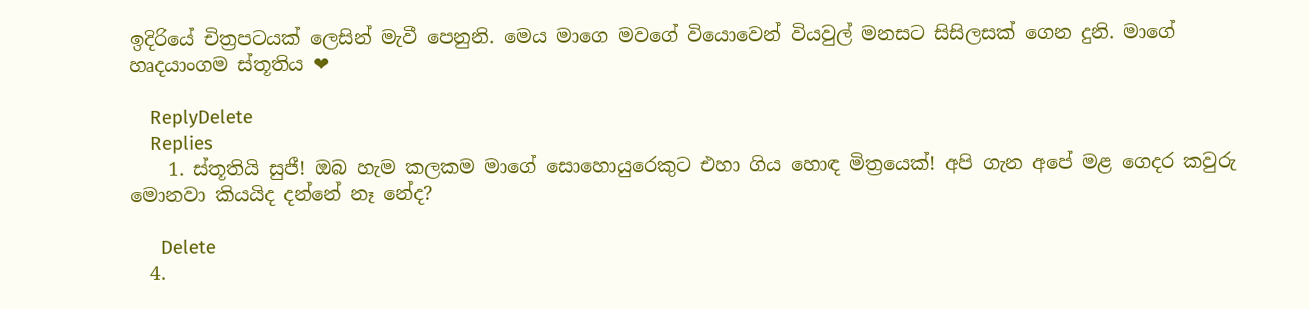ඉදිරියේ චිත්‍රපටයක් ලෙසින් මැවී පෙනුනි. මෙය මාගෙ මවගේ වියොවෙන් වියවුල් මනසට සිසිලසක් ගෙන දුනි. මාගේ හෘදයාංගම ස්තූතිය ❤

    ReplyDelete
    Replies
    1. ස්තූතියි සුජී! ඔබ හැම කලකම මාගේ සොහොයුරෙකුට එහා ගිය හොඳ මිත්‍රයෙක්! අපි ගැන අපේ මළ ගෙදර කවුරු මොනවා කියයිද දන්නේ නෑ නේද?

      Delete
  4.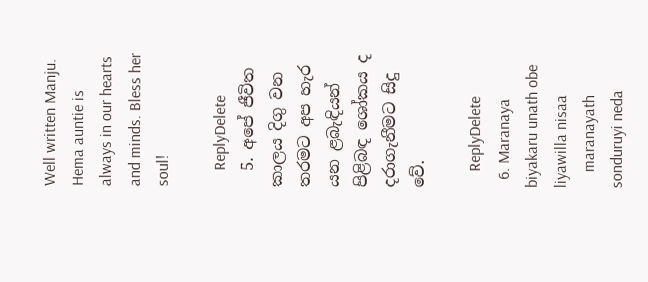Well written Manju. Hema auntie is always in our hearts and minds. Bless her soul!

    ReplyDelete
  5. අපේ ජීවිත කාලය දිගු වන තරමට අප හැර යන ළබැඳියන් පිළිබඳ ශෝකය ද දරාගැනීමට සිදු වේ.

    ReplyDelete
  6. Maranaya biyakaru unath obe liyawilla nisaa
    maranayath sonduruyi neda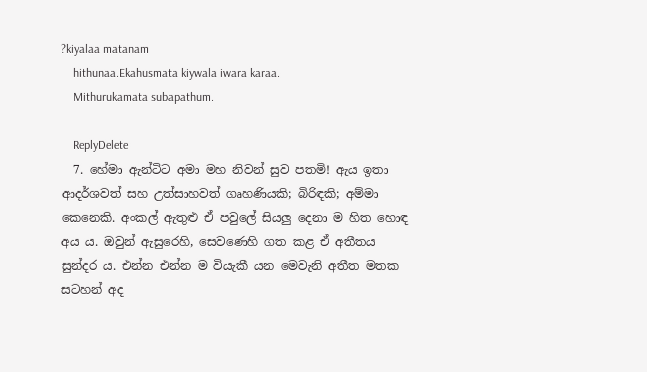?kiyalaa matanam
    hithunaa.Ekahusmata kiywala iwara karaa.
    Mithurukamata subapathum.

    ReplyDelete
  7. හේමා ඇන්ටිට අමා මහ නිවන් සුව පතමි! ඇය ඉතා ආදර්ශවත් සහ උත්සාහවත් ගෘහණියකි; බිරිඳකි; අම්මා කෙනෙකි. අංකල් ඇතුළු ඒ පවුලේ සියලු දෙනා ම හිත හොඳ අය ය. ඔවුන් ඇසුරෙහි, සෙවණෙහි ගත කළ ඒ අතීතය සුන්දර ය. එන්න එන්න ම වියැකී යන මෙවැනි අතීත මතක සටහන් අද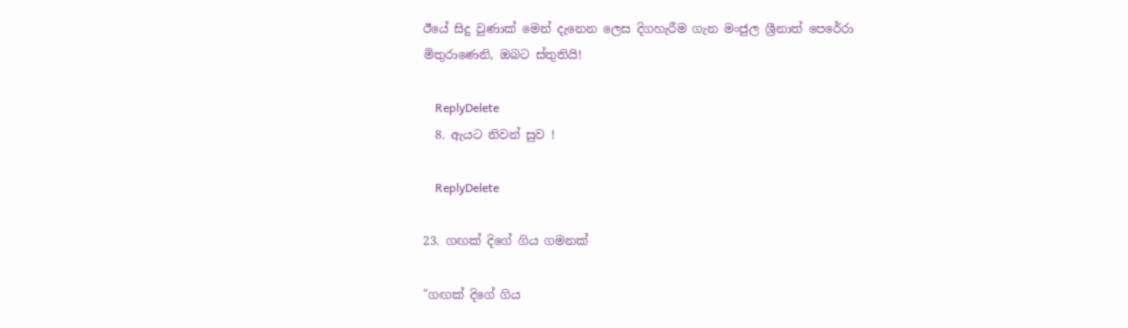ඊයේ සිදු වුණාක් මෙන් දැනෙන ලෙස දිගහැරීම ගැන මංජුල ශ්‍රීනාත් පෙරේරා මිතුරාණෙනි, ඔබට ස්තුතියි!

    ReplyDelete
  8. ඇයට නිවන් සුව !

    ReplyDelete

23. ගඟක් දිගේ ගිය ගමනක්

"ගඟක් දිගේ ගිය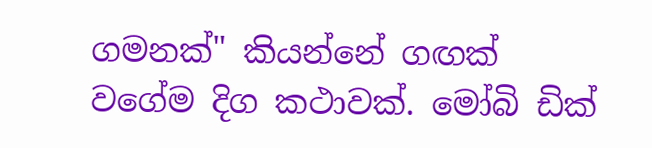ගමනක්" කියන්නේ ගඟක් වගේම දිග කථාවක්. මෝබි ඩික්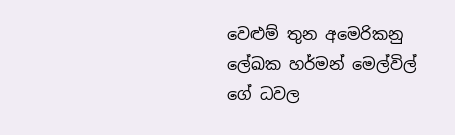වෙළුම් තුන අමෙරිකනු ලේඛක හර්මන් මෙල්විල් ගේ ධවල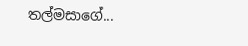තල්මසාගේ...